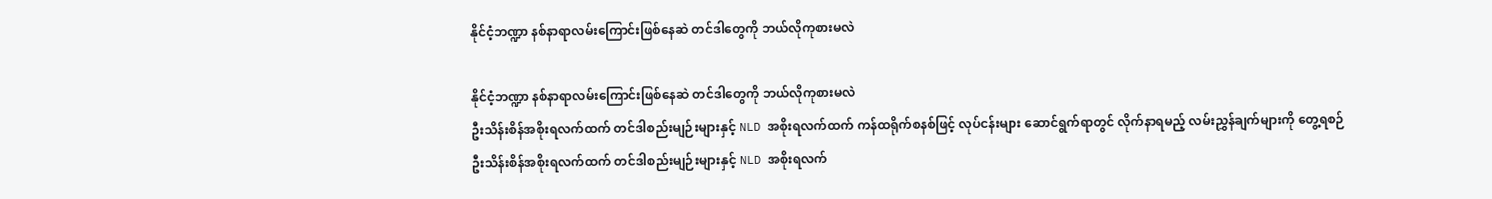နိုင်ငံ့ဘဏ္ဍာ နစ်နာရာလမ်းကြောင်းဖြစ်နေဆဲ တင်ဒါတွေကို ဘယ်လိုကုစားမလဲ

နိုင်ငံ့ဘဏ္ဍာ နစ်နာရာလမ်းကြောင်းဖြစ်နေဆဲ တင်ဒါတွေကို ဘယ်လိုကုစားမလဲ
ဦးသိန်းစိန်အစိုးရလက်ထက် တင်ဒါစည်းမျဉ်းများနှင့် NLD အစိုးရလက်ထက် ကန်ထရိုက်စနစ်ဖြင့် လုပ်ငန်းများ ဆောင်ရွက်ရာတွင် လိုက်နာရမည့် လမ်းညွှန်ချက်များကို တွေ့ရစဉ်
ဦးသိန်းစိန်အစိုးရလက်ထက် တင်ဒါစည်းမျဉ်းများနှင့် NLD အစိုးရလက်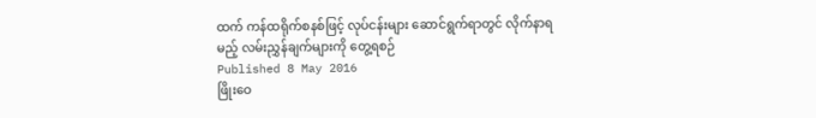ထက် ကန်ထရိုက်စနစ်ဖြင့် လုပ်ငန်းများ ဆောင်ရွက်ရာတွင် လိုက်နာရမည့် လမ်းညွှန်ချက်များကို တွေ့ရစဉ်
Published 8 May 2016
ဖြိုးဝေ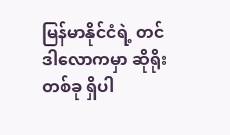မြန်မာနိုင်ငံရဲ့ တင်ဒါလောကမှာ ဆိုရိုးတစ်ခု ရှိပါ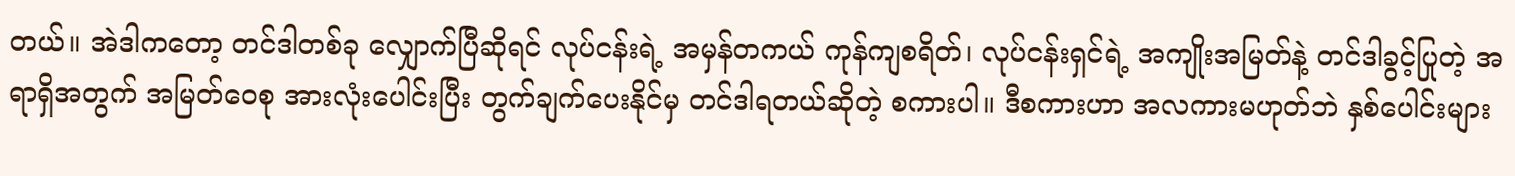တယ်။ အဲဒါကတော့ တင်ဒါတစ်ခု လျှောက်ပြီဆိုရင် လုပ်ငန်းရဲ့ အမှန်တကယ် ကုန်ကျစရိတ်၊ လုပ်ငန်းရှင်ရဲ့ အကျိုးအမြတ်နဲ့ တင်ဒါခွင့်ပြုတဲ့ အရာရှိအတွက် အမြတ်ဝေစု အားလုံးပေါင်းပြီး တွက်ချက်ပေးနိုင်မှ တင်ဒါရတယ်ဆိုတဲ့ စကားပါ။ ဒီစကားဟာ အလကားမဟုတ်ဘဲ နှစ်ပေါင်းများ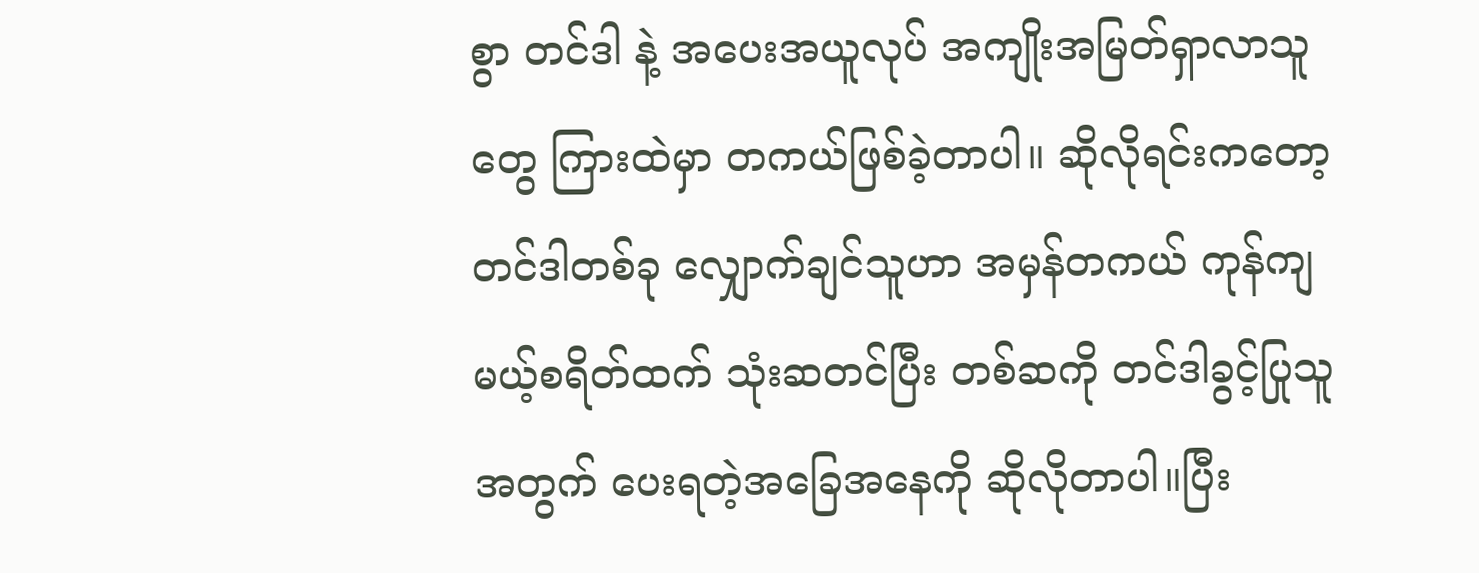စွာ တင်ဒါ နဲ့ အပေးအယူလုပ် အကျိုးအမြတ်ရှာလာသူတွေ ကြားထဲမှာ တကယ်ဖြစ်ခဲ့တာပါ။ ဆိုလိုရင်းကတော့ တင်ဒါတစ်ခု လျှောက်ချင်သူဟာ အမှန်တကယ် ကုန်ကျမယ့်စရိတ်ထက် သုံးဆတင်ပြီး တစ်ဆကို တင်ဒါခွင့်ပြုသူအတွက် ပေးရတဲ့အခြေအနေကို ဆိုလိုတာပါ။ပြီး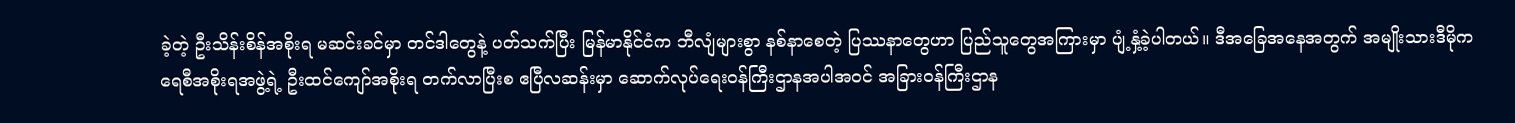ခဲ့တဲ့ ဦးသိန်းစိန်အစိုးရ မဆင်းခင်မှာ တင်ဒါတွေနဲ့ ပတ်သက်ပြီး မြန်မာနိုင်ငံက ဘီလျံများစွာ နစ်နာစေတဲ့ ပြဿနာတွေဟာ ပြည်သူတွေအကြားမှာ ပျံ့နှံ့ခဲ့ပါတယ်။ ဒီအခြေအနေအတွက် အမျိုးသားဒီမိုကရေစီအစိုးရအဖွဲ့ရဲ့ ဦးထင်ကျော်အစိုးရ တက်လာပြီးစ ဧပြီလဆန်းမှာ ဆောက်လုပ်ရေးဝန်ကြီးဌာနအပါအဝင် အခြားဝန်ကြီးဌာန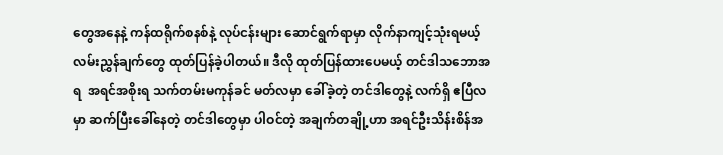တွေအနေနဲ့ ကန်ထရိုက်စနစ်နဲ့ လုပ်ငန်းများ ဆောင်ရွက်ရာမှာ လိုက်နာကျင့်သုံးရမယ့် လမ်းညွှန်ချက်တွေ ထုတ်ပြန်ခဲ့ပါတယ်။ ဒီလို ထုတ်ပြန်ထားပေမယ့် တင်ဒါသဘောအရ  အရင်အစိုးရ သက်တမ်းမကုန်ခင် မတ်လမှာ ခေါ်ခဲ့တဲ့ တင်ဒါတွေနဲ့ လက်ရှိ ဧပြီလမှာ ဆက်ပြီးခေါ်နေတဲ့ တင်ဒါတွေမှာ ပါဝင်တဲ့ အချက်တချို့ဟာ အရင်ဦးသိန်းစိန်အ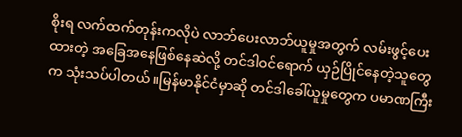စိုးရ လက်ထက်တုန်းကလိုပဲ လာဘ်ပေးလာဘ်ယူမှုအတွက် လမ်းဖွင့်ပေးထားတဲ့ အခြေအနေဖြစ်နေဆဲလို့ တင်ဒါဝင်ရောက် ယှဉ်ပြိုင်နေတဲ့သူတွေက သုံးသပ်ပါတယ်။မြန်မာနိုင်ငံမှာဆို တင်ဒါခေါ်ယူမှုတွေက ပမာဏကြီး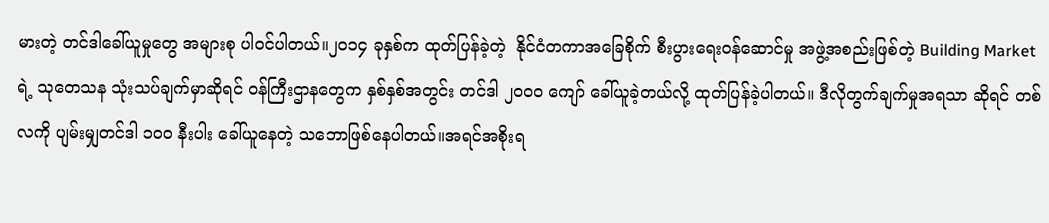မားတဲ့ တင်ဒါခေါ်ယူမှုတွေ အများစု ပါဝင်ပါတယ်။၂၀၁၄ ခုနှစ်က ထုတ်ပြန်ခဲ့တဲ့  နိုင်ငံတကာအခြေစိုက် စီးပွားရေးဝန်ဆောင်မှု အဖွဲ့အစည်းဖြစ်တဲ့ Building Market ရဲ့ သုတေသန သုံးသပ်ချက်မှာဆိုရင် ဝန်ကြီးဌာနတွေက နှစ်နှစ်အတွင်း တင်ဒါ ၂၀၀၀ ကျော် ခေါ်ယူခဲ့တယ်လို့ ထုတ်ပြန်ခဲ့ပါတယ်။ ဒီလိုတွက်ချက်မှုအရသာ ဆိုရင် တစ်လကို ပျမ်းမျှတင်ဒါ ၁၀၀ နီးပါး ခေါ်ယူနေတဲ့ သဘောဖြစ်နေပါတယ်။အရင်အစိုးရ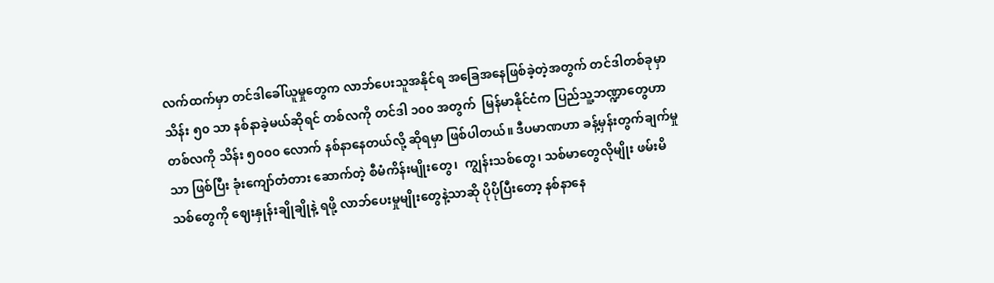လက်ထက်မှာ တင်ဒါခေါ်ယူမှုတွေက လာဘ်ပေးသူအနိုင်ရ အခြေအနေဖြစ်ခဲ့တဲ့အတွက် တင်ဒါတစ်ခုမှာ သိန်း ၅၀ သာ နစ်နာခဲ့မယ်ဆိုရင် တစ်လကို တင်ဒါ ၁၀၀ အတွက်  မြန်မာနိုင်ငံက ပြည်သူ့ဘဏ္ဍာတွေဟာ တစ်လကို သိန်း ၅၀၀၀ လောက် နစ်နာနေတယ်လို့ ဆိုရမှာ ဖြစ်ပါတယ်။ ဒီပမာဏဟာ ခန့်မှန်းတွက်ချက်မှုသာ ဖြစ်ပြီး ခုံးကျော်တံတား ဆောက်တဲ့ စီမံကိန်းမျိုးတွေ၊  ကျွန်းသစ်တွေ၊ သစ်မာတွေလိုမျိုး ဖမ်းမိသစ်တွေကို ဈေးနှုန်းချိုချိုနဲ့ ရဖို့ လာဘ်ပေးမှုမျိုးတွေနဲ့သာဆို ပိုပိုပြီးတော့ နစ်နာနေ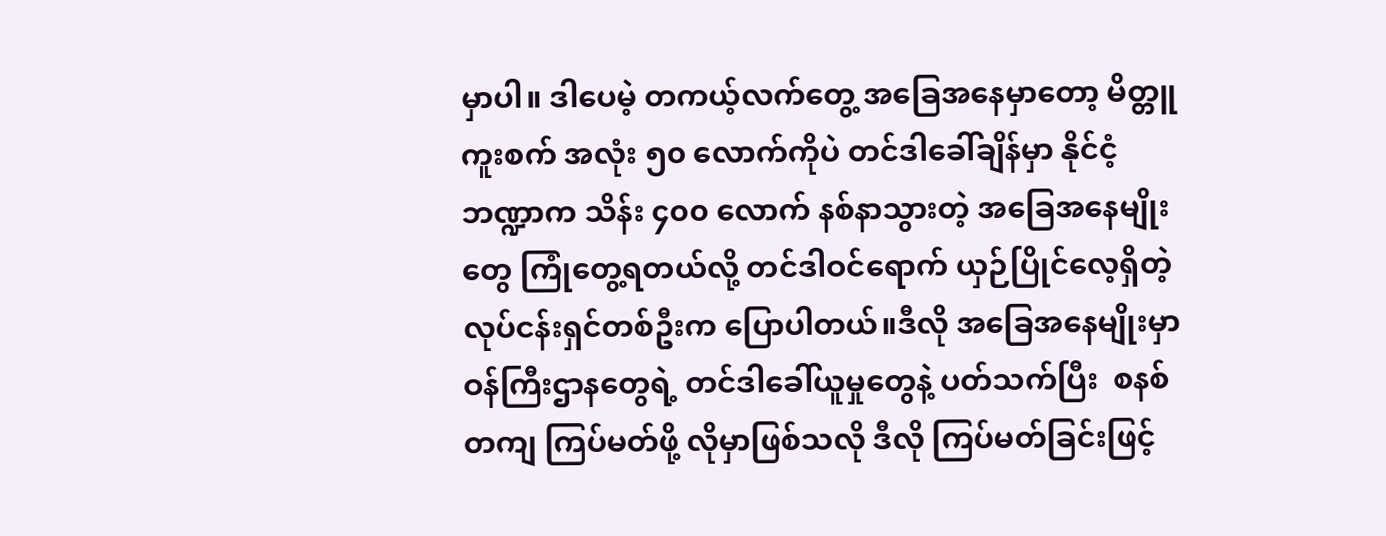မှာပါ။ ဒါပေမဲ့ တကယ့်လက်တွေ့ အခြေအနေမှာတော့ မိတ္တူကူးစက် အလုံး ၅၀ လောက်ကိုပဲ တင်ဒါခေါ်ချိန်မှာ နိုင်ငံ့ဘဏ္ဍာက သိန်း ၄၀၀ လောက် နစ်နာသွားတဲ့ အခြေအနေမျိုးတွေ ကြုံတွေ့ရတယ်လို့ တင်ဒါဝင်ရောက် ယှဉ်ပြိုင်လေ့ရှိတဲ့ လုပ်ငန်းရှင်တစ်ဦးက ပြောပါတယ်။ဒီလို အခြေအနေမျိုးမှာ ဝန်ကြီးဌာနတွေရဲ့ တင်ဒါခေါ်ယူမှုတွေနဲ့ ပတ်သက်ပြီး  စနစ်တကျ ကြပ်မတ်ဖို့ လိုမှာဖြစ်သလို ဒီလို ကြပ်မတ်ခြင်းဖြင့်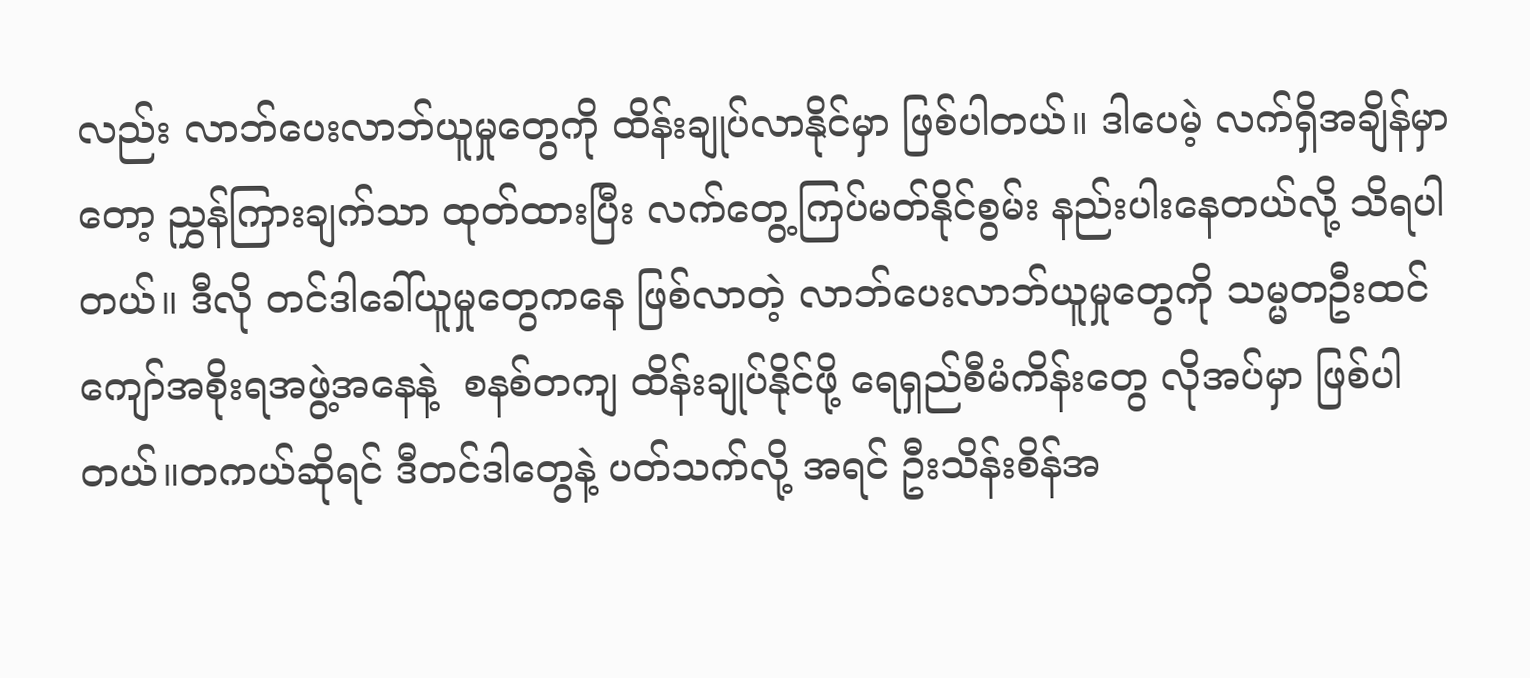လည်း လာဘ်ပေးလာဘ်ယူမှုတွေကို ထိန်းချုပ်လာနိုင်မှာ ဖြစ်ပါတယ်။ ဒါပေမဲ့ လက်ရှိအချိန်မှာတော့ ညွှန်ကြားချက်သာ ထုတ်ထားပြီး လက်တွေ့ကြပ်မတ်နိုင်စွမ်း နည်းပါးနေတယ်လို့ သိရပါတယ်။ ဒီလို တင်ဒါခေါ်ယူမှုတွေကနေ ဖြစ်လာတဲ့ လာဘ်ပေးလာဘ်ယူမှုတွေကို သမ္မတဦးထင်ကျော်အစိုးရအဖွဲ့အနေနဲ့  စနစ်တကျ ထိန်းချုပ်နိုင်ဖို့ ရေရှည်စီမံကိန်းတွေ လိုအပ်မှာ ဖြစ်ပါတယ်။တကယ်ဆိုရင် ဒီတင်ဒါတွေနဲ့ ပတ်သက်လို့ အရင် ဦးသိန်းစိန်အ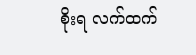စိုးရ လက်ထက်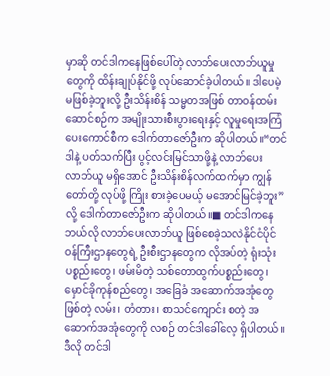မှာဆို တင်ဒါကနေဖြစ်ပေါ်တဲ့ လာဘ်ပေးလာဘ်ယူမှုတွေကို ထိန်းချုပ်နိုင်ဖို့ လုပ်ဆောင်ခဲ့ပါတယ်။ ဒါပေမဲ့ မဖြစ်ခဲ့ဘူးလို့ ဦးသိန်းစိန် သမ္မတအဖြစ် တာဝန်ထမ်းဆောင်စဉ်က အမျိုးသားစီးပွားရေးနှင့် လူမှုရေးအကြံပေးကောင်စီက ဒေါက်တာဇော်ဦးက ဆိုပါတယ်။“တင်ဒါနဲ့ ပတ်သက်ပြီး ပွင့်လင်းမြင်သာဖို့နဲ့ လာဘ်ပေးလာဘ်ယူ မရှိအောင် ဦးသိန်းစိန်လက်ထက်မှာ ကျွန်တော်တို့ လုပ်ဖို့ ကြိုး စားခဲ့ပေမယ့် မအောင်မြင်ခဲ့ဘူး” လို့ ဒေါက်တာဇော်ဦးက ဆိုပါတယ်။■ တင်ဒါကနေ ဘယ်လို လာဘ်ပေးလာဘ်ယူ ဖြစ်စေခဲ့သလဲနိုင်ငံပိုင် ဝန်ကြီးဌာနတွေရဲ့ ဦးစီးဌာနတွေက လိုအပ်တဲ့ ရုံးသုံးပစ္စည်းတွေ၊ ဖမ်းမိတဲ့ သစ်တောထွက်ပစ္စည်းတွေ၊ မှောင်ခိုကုန်စည်တွေ၊ အခြေခံ အဆောက်အအုံတွေ ဖြစ်တဲ့ လမ်း၊ တံတား၊ စာသင်ကျောင်း စတဲ့ အဆောက်အအုံတွေကို လစဉ် တင်ဒါခေါ်လေ့ ရှိပါတယ်။ဒီလို တင်ဒါ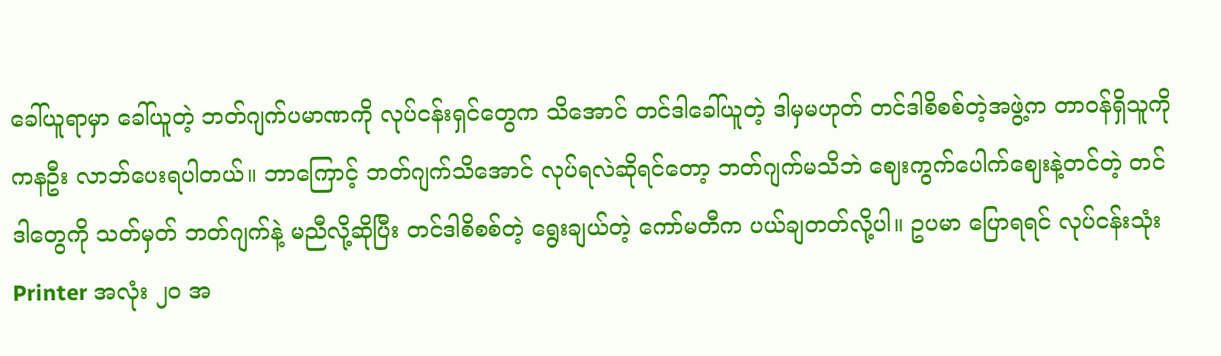ခေါ်ယူရာမှာ ခေါ်ယူတဲ့ ဘတ်ဂျက်ပမာဏကို လုပ်ငန်းရှင်တွေက သိအောင် တင်ဒါခေါ်ယူတဲ့ ဒါမှမဟုတ် တင်ဒါစိစစ်တဲ့အဖွဲ့က တာဝန်ရှိသူကို ကနဦး လာဘ်ပေးရပါတယ်။ ဘာကြောင့် ဘတ်ဂျက်သိအောင် လုပ်ရလဲဆိုရင်တော့ ဘတ်ဂျက်မသိဘဲ ဈေးကွက်ပေါက်ဈေးနဲ့တင်တဲ့ တင်ဒါတွေကို သတ်မှတ် ဘတ်ဂျက်နဲ့ မညီလို့ဆိုပြီး တင်ဒါစိစစ်တဲ့ ရွေးချယ်တဲ့ ကော်မတီက ပယ်ချတတ်လို့ပါ။ ဥပမာ ပြောရရင် လုပ်ငန်းသုံး Printer အလုံး ၂၀ အ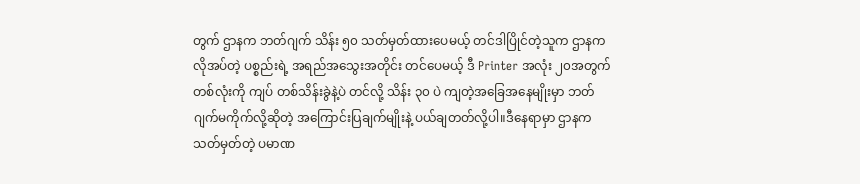တွက် ဌာနက ဘတ်ဂျက် သိန်း ၅၀ သတ်မှတ်ထားပေမယ့် တင်ဒါပြိုင်တဲ့သူက ဌာနက လိုအပ်တဲ့ ပစ္စည်းရဲ့ အရည်အသွေးအတိုင်း တင်ပေမယ့် ဒီ Printer အလုံး ၂၀အတွက် တစ်လုံးကို ကျပ် တစ်သိန်းခွဲနဲ့ပဲ တင်လို့ သိန်း ၃၀ ပဲ ကျတဲ့အခြေအနေမျိုးမှာ ဘတ်ဂျက်မကိုက်လို့ဆိုတဲ့ အကြောင်းပြချက်မျိုးနဲ့ ပယ်ချတတ်လို့ပါ။ဒီနေရာမှာ ဌာနက သတ်မှတ်တဲ့ ပမာဏ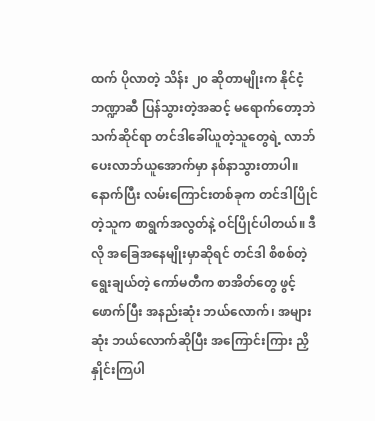ထက် ပိုလာတဲ့ သိန်း ၂၀ ဆိုတာမျိုးက နိုင်ငံ့ဘဏ္ဍာဆီ ပြန်သွားတဲ့အဆင့် မရောက်တော့ဘဲ သက်ဆိုင်ရာ တင်ဒါခေါ်ယူတဲ့သူတွေရဲ့ လာဘ်ပေးလာဘ်ယူအောက်မှာ နစ်နာသွားတာပါ။နောက်ပြီး လမ်းကြောင်းတစ်ခုက တင်ဒါပြိုင်တဲ့သူက စာရွက်အလွတ်နဲ့ ဝင်ပြိုင်ပါတယ်။ ဒီလို အခြေအနေမျိုးမှာဆိုရင် တင်ဒါ စိစစ်တဲ့ ရွေးချယ်တဲ့ ကော်မတီက စာအိတ်တွေ ဖွင့်ဖောက်ပြီး အနည်းဆုံး ဘယ်လောက်၊ အများဆုံး ဘယ်လောက်ဆိုပြီး အကြောင်းကြား ညှိနှိုင်းကြပါ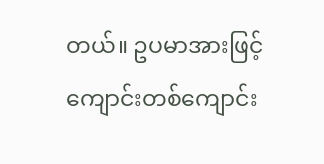တယ်။ ဥပမာအားဖြင့် ကျောင်းတစ်ကျောင်း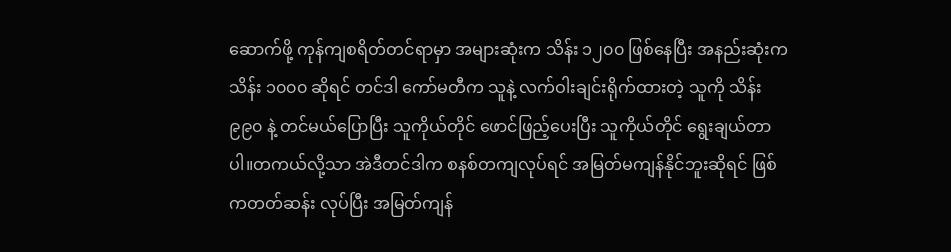ဆောက်ဖို့ ကုန်ကျစရိတ်တင်ရာမှာ အများဆုံးက သိန်း ၁၂၀၀ ဖြစ်နေပြီး အနည်းဆုံးက သိန်း ၁၀၀၀ ဆိုရင် တင်ဒါ ကော်မတီက သူနဲ့ လက်ဝါးချင်းရိုက်ထားတဲ့ သူကို သိန်း ၉၉၀ နဲ့ တင်မယ်ပြောပြီး သူကိုယ်တိုင် ဖောင်ဖြည့်ပေးပြီး သူကိုယ်တိုင် ရွေးချယ်တာပါ။တကယ်လို့သာ အဲဒီတင်ဒါက စနစ်တကျလုပ်ရင် အမြတ်မကျန်နိုင်ဘူးဆိုရင် ဖြစ်ကတတ်ဆန်း လုပ်ပြီး အမြတ်ကျန်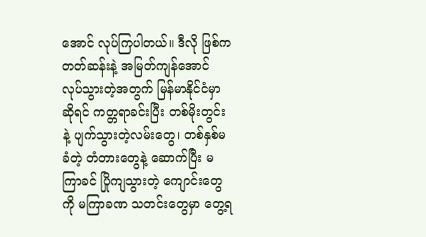အောင် လုပ်ကြပါတယ်။ ဒီလို ဖြစ်ကတတ်ဆန်းနဲ့ အမြတ်ကျန်အောင် လုပ်သွားတဲ့အတွက် မြန်မာနိုင်ငံမှာဆိုရင် ကတ္တရာခင်းပြီး တစ်မိုးတွင်းနဲ့ ပျက်သွားတဲ့လမ်းတွေ၊ တစ်နှစ်မခံတဲ့ တံတားတွေနဲ့ ဆောက်ပြီး မကြာခင် ပြိုကျသွားတဲ့ ကျောင်းတွေကို မကြာခဏ သတင်းတွေမှာ တွေ့ရ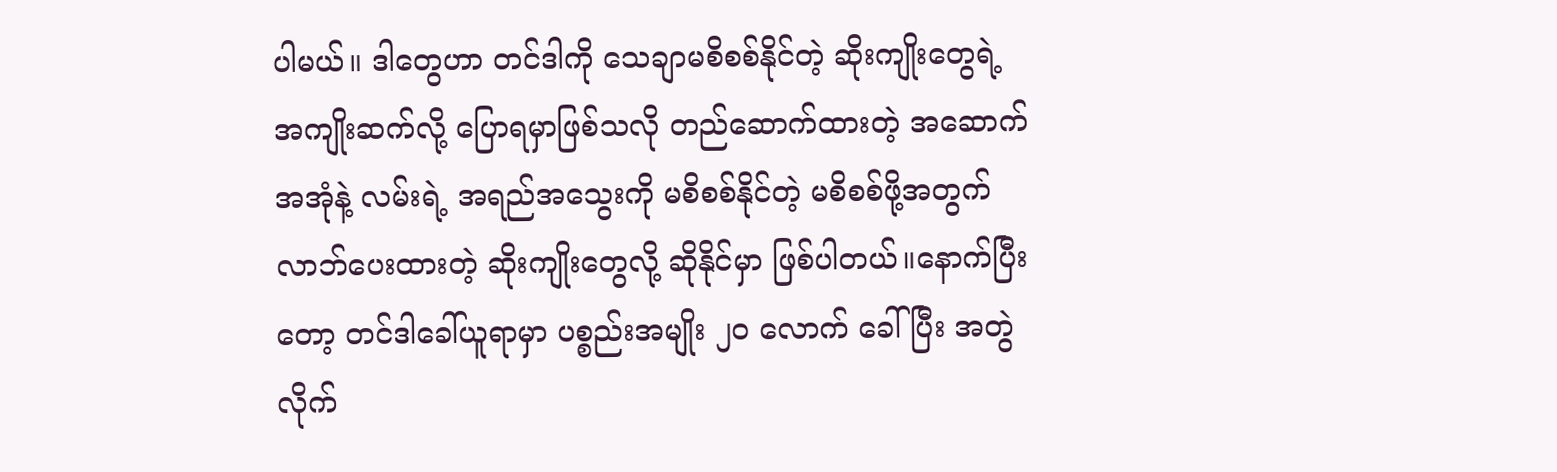ပါမယ်။ ဒါတွေဟာ တင်ဒါကို သေချာမစိစစ်နိုင်တဲ့ ဆိုးကျိုးတွေရဲ့ အကျိုးဆက်လို့ ပြောရမှာဖြစ်သလို တည်ဆောက်ထားတဲ့ အဆောက်အအုံနဲ့ လမ်းရဲ့ အရည်အသွေးကို မစိစစ်နိုင်တဲ့ မစိစစ်ဖို့အတွက် လာဘ်ပေးထားတဲ့ ဆိုးကျိုးတွေလို့ ဆိုနိုင်မှာ ဖြစ်ပါတယ်။နောက်ပြီးတော့ တင်ဒါခေါ်ယူရာမှာ ပစ္စည်းအမျိုး ၂၀ လောက် ခေါ်ပြီး အတွဲလိုက်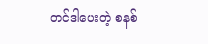တင်ဒါပေးတဲ့ စနစ်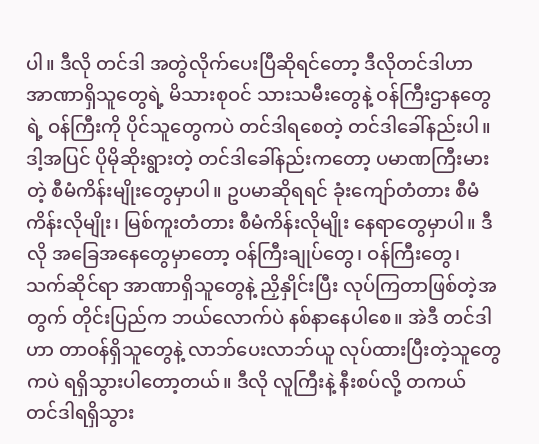ပါ။ ဒီလို တင်ဒါ အတွဲလိုက်ပေးပြီဆိုရင်တော့ ဒီလိုတင်ဒါဟာ အာဏာရှိသူတွေရဲ့ မိသားစုဝင် သားသမီးတွေနဲ့ ဝန်ကြီးဌာနတွေရဲ့ ဝန်ကြီးကို ပိုင်သူတွေကပဲ တင်ဒါရစေတဲ့ တင်ဒါခေါ်နည်းပါ။ဒါ့အပြင် ပိုမိုဆိုးရွားတဲ့ တင်ဒါခေါ်နည်းကတော့ ပမာဏကြီးမားတဲ့ စီမံကိန်းမျိုးတွေမှာပါ။ ဥပမာဆိုရရင် ခုံးကျော်တံတား စီမံကိန်းလိုမျိုး၊ မြစ်ကူးတံတား စီမံကိန်းလိုမျိုး နေရာတွေမှာပါ။ ဒီလို အခြေအနေတွေမှာတော့ ဝန်ကြီးချုပ်တွေ၊ ဝန်ကြီးတွေ၊ သက်ဆိုင်ရာ အာဏာရှိသူတွေနဲ့ ညှိနှိုင်းပြီး လုပ်ကြတာဖြစ်တဲ့အတွက် တိုင်းပြည်က ဘယ်လောက်ပဲ နစ်နာနေပါစေ။ အဲဒီ တင်ဒါဟာ တာဝန်ရှိသူတွေနဲ့ လာဘ်ပေးလာဘ်ယူ လုပ်ထားပြီးတဲ့သူတွေကပဲ ရရှိသွားပါတော့တယ်။ ဒီလို လူကြီးနဲ့ နီးစပ်လို့ တကယ် တင်ဒါရရှိသွား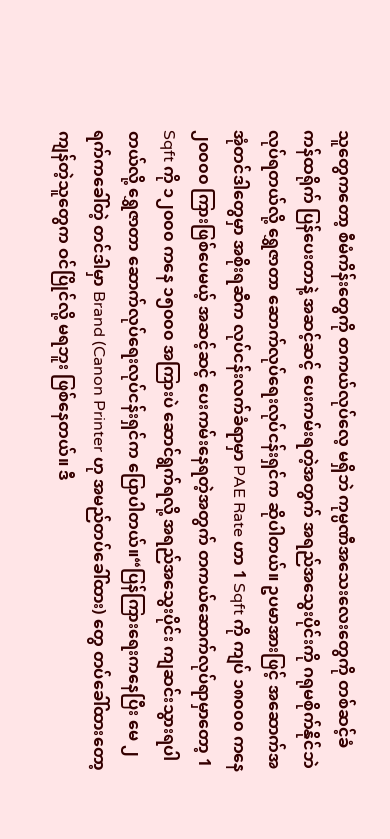သူတွေကတော့ စီမံကိန်းတွေကို တကယ်လုပ်လေ့ မရှိဘဲ ကုမ္ပဏီအသေးလေးတွေကို တစ်ဆင့်ခံ ကန်ထရိုက် ပြန်ပေးတာနဲ့ အဆင့်ဆင့် ပေးကမ်းရတဲ့အတွက် အရည်အသွေးပိုင်းကို ဂရုမစိုက်နိုင်ဘဲ လုပ်ရတယ်လို့ ရွှေဇာတာ ဆောက်လုပ်ရေးလုပ်ငန်းရှင်က ဆိုပါတယ်။ ဥပမာအားဖြင့် အဆောက်အအုံတင်ဒါတွေမှာ အစိုးရဆီက လုပ်ငန်းလက်ခံရာမှာ PAE Rate ဟာ 1 Sqft ကို ကျပ် ၁၈၀၀၀ ကနေ ၂၀၀၀၀ ကြားဖြစ်ပေမယ့် အဆင့်ဆင့် ပေးကမ်းနေရတဲ့အတွက် တကယ်ဆောက်လုပ်ရာမှာတော့ 1 Sqft ကို ၁၂၀၀၀ ကနေ ၁၅၀၀၀ အကြားပဲ ဆောင်ရွက်ရလို့ အရည်အသွေးပိုင်း ကျဆင်းသွားရပါတယ်လို့ ရွှေဇာတာ ဆောက်လုပ်ရေးလုပ်ငန်းရှင်က ပြောပါတယ်။“ပြန်ကြားရေးကနေပြီး မေ ၂ ရက်ကခေါ်တဲ့ တင်ဒါမှာ Brand (Canon Printer ဟု အမည်တပ်ခေါ်ထား) တွေ တပ်ခေါ်ထားတော့ ကျန်တဲ့သူတွေက ဝင်ပြိုင်လို့ မရဘူး ဖြစ်နေတယ်။ ဒီ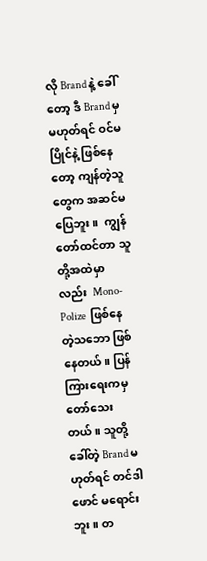လို Brand နဲ့ ခေါ်တော့ ဒီ Brand မှ မဟုတ်ရင် ဝင်မပြိုင်နဲ့ ဖြစ်နေတော့ ကျန်တဲ့သူတွေက အဆင်မပြေဘူး။  ကျွန်တော်ထင်တာ သူတို့အထဲမှာလည်း  Mono-Polize  ဖြစ်နေတဲ့သဘော ဖြစ်နေတယ်။ ပြန်ကြားရေးကမှ တော်သေးတယ်။ သူတို့ခေါ်တဲ့ Brand မဟုတ်ရင် တင်ဒါဖောင် မရောင်းဘူး။ တ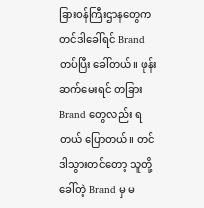ခြားဝန်ကြီးဌာနတွေက တင်ဒါခေါ်ရင် Brand တပ်ပြီး ခေါ်တယ်။ ဖုန်းဆက်မေးရင် တခြား Brand တွေလည်း ရတယ် ပြောတယ်။ တင်ဒါသွားတင်တော့ သူတို့ခေါ်တဲ့ Brand မှ မ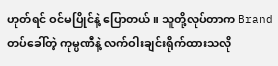ဟုတ်ရင် ဝင်မပြိုင်နဲ့ ပြောတယ်။ သူတို့လုပ်တာက Brand တပ်ခေါ်တဲ့ ကုမ္ပဏီနဲ့ လက်ဝါးချင်းရိုက်ထားသလို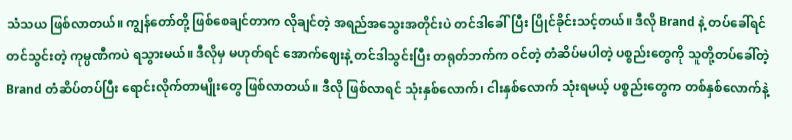သံသယ ဖြစ်လာတယ်။ ကျွန်တော်တို့ ဖြစ်စေချင်တာက လိုချင်တဲ့ အရည်အသွေးအတိုင်းပဲ တင်ဒါခေါ်ပြီး ပြိုင်ခိုင်းသင့်တယ်။ ဒီလို Brand နဲ့ တပ်ခေါ်ရင် တင်သွင်းတဲ့ ကုမ္ပဏီကပဲ ရသွားမယ်။ ဒီလိုမှ မဟုတ်ရင် အောက်ဈေးနဲ့ တင်ဒါသွင်းပြီး တရုတ်ဘက်က ဝင်တဲ့ တံဆိပ်မပါတဲ့ ပစ္စည်းတွေကို သူတို့တပ်ခေါ်တဲ့ Brand တံဆိပ်တပ်ပြီး ရောင်းလိုက်တာမျိုးတွေ ဖြစ်လာတယ်။ ဒီလို ဖြစ်လာရင် သုံးနှစ်လောက်၊ ငါးနှစ်လောက် သုံးရမယ့် ပစ္စည်းတွေက တစ်နှစ်လောက်နဲ့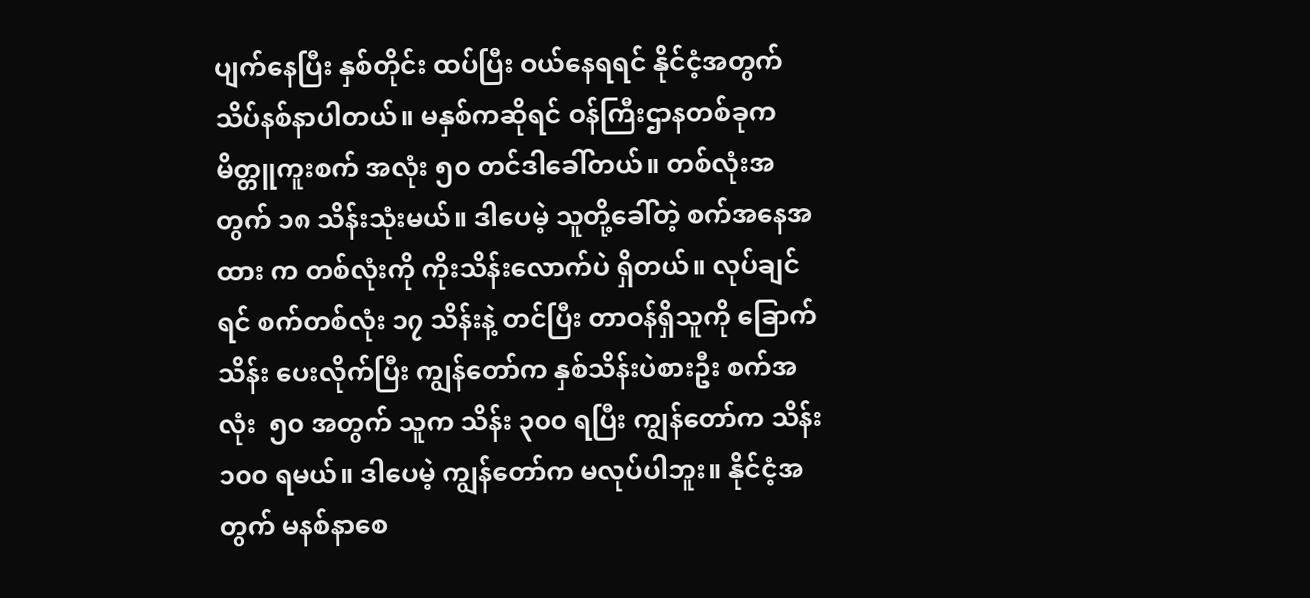ပျက်နေပြီး နှစ်တိုင်း ထပ်ပြီး ဝယ်နေရရင် နိုင်ငံ့အတွက် သိပ်နစ်နာပါတယ်။ မနှစ်ကဆိုရင် ဝန်ကြီးဌာနတစ်ခုက မိတ္တူကူးစက် အလုံး ၅၀ တင်ဒါခေါ်တယ်။ တစ်လုံးအတွက် ၁၈ သိန်းသုံးမယ်။ ဒါပေမဲ့ သူတို့ခေါ်တဲ့ စက်အနေအထား က တစ်လုံးကို ကိုးသိန်းလောက်ပဲ ရှိတယ်။ လုပ်ချင်ရင် စက်တစ်လုံး ၁၇ သိန်းနဲ့ တင်ပြီး တာဝန်ရှိသူကို ခြောက်သိန်း ပေးလိုက်ပြီး ကျွန်တော်က နှစ်သိန်းပဲစားဦး စက်အလုံး  ၅၀ အတွက် သူက သိန်း ၃၀၀ ရပြီး ကျွန်တော်က သိန်း ၁၀၀ ရမယ်။ ဒါပေမဲ့ ကျွန်တော်က မလုပ်ပါဘူး။ နိုင်ငံ့အတွက် မနစ်နာစေ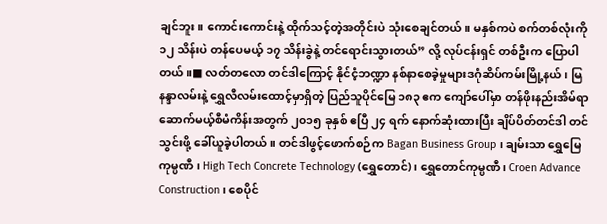ချင်ဘူး။ ကောင်းကောင်းနဲ့ ထိုက်သင့်တဲ့အတိုင်းပဲ သုံးစေချင်တယ်။ မနှစ်ကပဲ စက်တစ်လုံးကို ၁၂ သိန်းပဲ တန်ပေမယ့် ၁၇ သိန်းခွဲနဲ့ တင်ရောင်းသွားတယ်” လို့ လုပ်ငန်းရှင် တစ်ဦးက ပြောပါတယ်။■ လတ်တလော တင်ဒါကြောင့် နိုင်ငံ့ဘဏ္ဍာ နစ်နာစေခဲ့မှုများဒဂုံဆိပ်ကမ်းမြို့နယ်၊ မြနန္ဒာလမ်းနဲ့ ရွှေလီလမ်းထောင့်မှာရှိတဲ့ ပြည်သူပိုင်မြေ ၁၈၃ ဧက ကျော်ပေါ်မှာ တန်ဖိုးနည်းအိမ်ရာ ဆောက်မယ့်စီမံကိန်းအတွက် ၂၀၁၅ ခုနှစ် ဧပြီ ၂၄ ရက် နောက်ဆုံးထားပြီး ချိပ်ပိတ်တင်ဒါ တင်သွင်းဖို့ ခေါ်ယူခဲ့ပါတယ်။ တင်ဒါဖွင့်ဖောက်စဉ်က Bagan Business Group ၊ ချမ်းသာ ရွှေမြေကုမ္ပဏီ ၊ High Tech Concrete Technology (ရွှေတောင်)၊ ရွှေတောင်ကုမ္ပဏီ၊ Croen Advance Construction ၊ စေပိုင်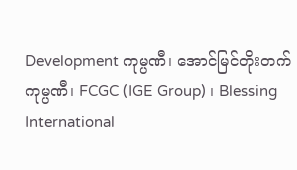Development ကုမ္ပဏီ၊ အောင်မြင်တိုးတက်ကုမ္ပဏီ၊ FCGC (IGE Group) ၊ Blessing International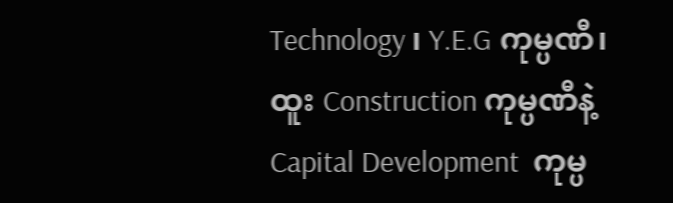Technology ၊ Y.E.G ကုမ္ပဏီ၊ ထူး Construction ကုမ္ပဏီနဲ့ Capital Development  ကုမ္ပ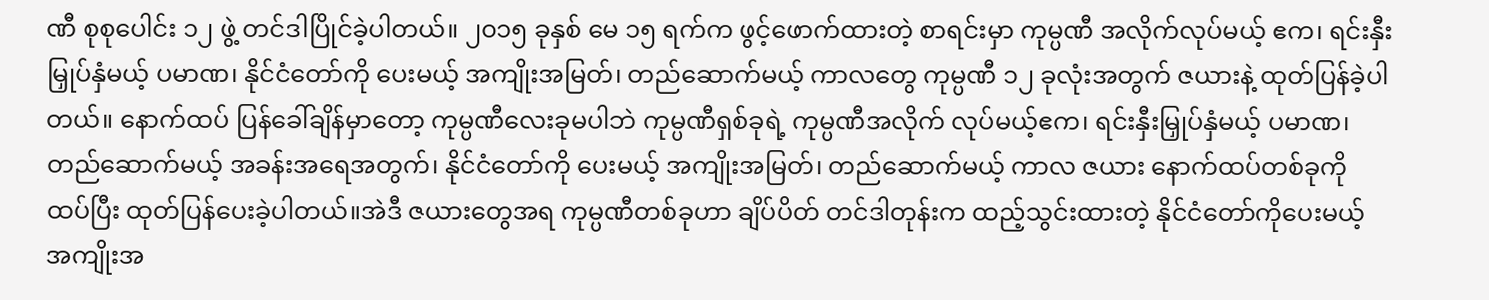ဏီ စုစုပေါင်း ၁၂ ဖွဲ့ တင်ဒါပြိုင်ခဲ့ပါတယ်။ ၂၀၁၅ ခုနှစ် မေ ၁၅ ရက်က ဖွင့်ဖောက်ထားတဲ့ စာရင်းမှာ ကုမ္ပဏီ အလိုက်လုပ်မယ့် ဧက၊ ရင်းနှီးမြှုပ်နှံမယ့် ပမာဏ၊ နိုင်ငံတော်ကို ပေးမယ့် အကျိုးအမြတ်၊ တည်ဆောက်မယ့် ကာလတွေ ကုမ္ပဏီ ၁၂ ခုလုံးအတွက် ဇယားနဲ့ ထုတ်ပြန်ခဲ့ပါတယ်။ နောက်ထပ် ပြန်ခေါ်ချိန်မှာတော့ ကုမ္ပဏီလေးခုမပါဘဲ ကုမ္ပဏီရှစ်ခုရဲ့ ကုမ္ပဏီအလိုက် လုပ်မယ့်ဧက၊ ရင်းနှီးမြှုပ်နှံမယ့် ပမာဏ၊ တည်ဆောက်မယ့် အခန်းအရေအတွက်၊ နိုင်ငံတော်ကို ပေးမယ့် အကျိုးအမြတ်၊ တည်ဆောက်မယ့် ကာလ ဇယား နောက်ထပ်တစ်ခုကို ထပ်ပြီး ထုတ်ပြန်ပေးခဲ့ပါတယ်။အဲဒီ ဇယားတွေအရ ကုမ္ပဏီတစ်ခုဟာ ချိပ်ပိတ် တင်ဒါတုန်းက ထည့်သွင်းထားတဲ့ နိုင်ငံတော်ကိုပေးမယ့် အကျိုးအ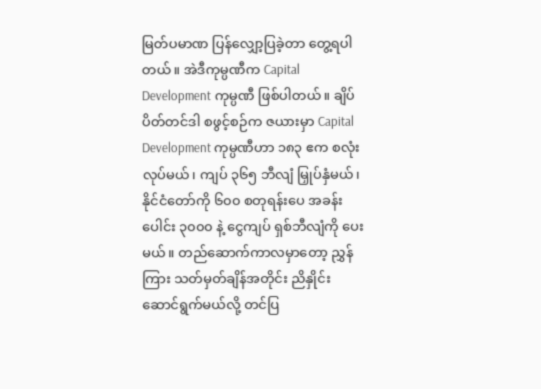မြတ်ပမာဏ ပြန်လျှော့ပြခဲ့တာ တွေ့ရပါတယ်။ အဲဒီကုမ္ပဏီက Capital Development ကုမ္ပဏီ ဖြစ်ပါတယ်။ ချိပ်ပိတ်တင်ဒါ စဖွင့်စဉ်က ဇယားမှာ Capital Development ကုမ္ပဏီဟာ ၁၈၃ ဧက စလုံး လုပ်မယ်၊ ကျပ် ၃၆၅ ဘီလျံ မြှုပ်နှံမယ်၊ နိုင်ငံတော်ကို ၆၀၀ စတုရန်းပေ အခန်းပေါင်း ၃၀၀၀ နဲ့ ငွေကျပ် ရှစ်ဘီလျံကို ပေးမယ်။ တည်ဆောက်ကာလမှာတော့ ညွှန်ကြား သတ်မှတ်ချိန်အတိုင်း ညိနှိုင်းဆောင်ရွက်မယ်လို့ တင်ပြ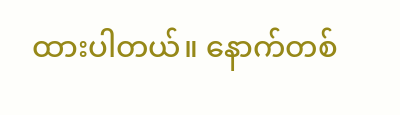ထားပါတယ်။ နောက်တစ်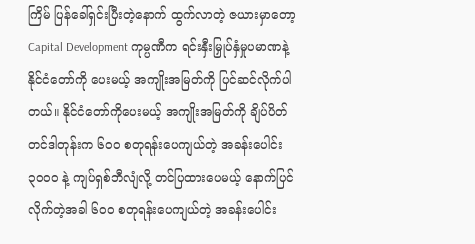ကြိမ် ပြန်ခေါ်ရှင်းပြီးတဲ့နောက် ထွက်လာတဲ့ ဇယားမှာတော့ Capital Development ကုမ္ပဏီက ရင်းနှီးမြှုပ်နှံမှုပမာဏနဲ့ နိုင်ငံတော်ကို ပေးမယ့် အကျိုးအမြတ်ကို ပြင်ဆင်လိုက်ပါတယ်။ နိုင်ငံတော်ကိုပေးမယ့် အကျိုးအမြတ်ကို ချိပ်ပိတ်တင်ဒါတုန်းက ၆၀၀ စတုရန်းပေကျယ်တဲ့ အခန်းပေါင်း ၃၀၀၀ နဲ့ ကျပ်ရှစ်ဘီလျံလို့ တင်ပြထားပေမယ့် နောက်ပြင်လိုက်တဲ့အခါ ၆၀၀ စတုရန်းပေကျယ်တဲ့ အခန်းပေါင်း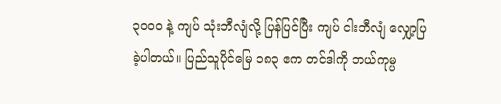၃၀၀၀ နဲ့ ကျပ် သုံးဘီလျံလို့ ပြန်ပြင်ပြီး ကျပ် ငါးဘီလျံ လျှော့ပြခဲ့ပါတယ်။ ပြည်သူပိုင်မြေ ၁၈၃ ဧက တင်ဒါကို ဘယ်ကုမ္ပ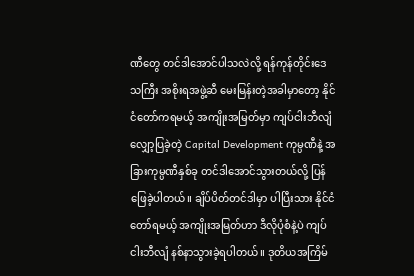ဏီတွေ တင်ဒါအောင်ပါသလဲလို့ ရန်ကုန်တိုင်းဒေသကြီး အစိုးရအဖွဲ့ဆီ မေးမြန်းတဲ့အခါမှာတော့ နိုင်ငံတော်ကရမယ့် အကျိုးအမြတ်မှာ ကျပ်ငါးဘီလျံ လျှော့ပြခဲ့တဲ့ Capital Development ကုမ္ပဏီနဲ့ အခြားကုမ္ပဏီနှစ်ခု တင်ဒါအောင်သွားတယ်လို့ ပြန်ဖြေခဲ့ပါတယ်။ ချိပ်ပိတ်တင်ဒါမှာ ပါပြီးသား နိုင်ငံတော်ရမယ့် အကျိုးအမြတ်ဟာ ဒီလိုပုံစံနဲ့ပဲ ကျပ် ငါးဘီလျံ နစ်နာသွားခဲ့ရပါတယ်။ ဒုတိယအကြိမ်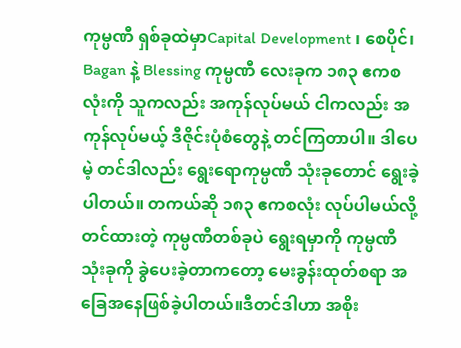ကုမ္ပဏီ ရှစ်ခုထဲမှာCapital Development ၊ စေပိုင်၊ Bagan နဲ့ Blessing ကုမ္ပဏီ လေးခုက ၁၈၃ ဧကစလုံးကို သူကလည်း အကုန်လုပ်မယ် ငါကလည်း အကုန်လုပ်မယ့် ဒီဇိုင်းပုံစံတွေနဲ့ တင်ကြတာပါ။ ဒါပေမဲ့ တင်ဒါလည်း ရွေးရောကုမ္ပဏီ သုံးခုတောင် ရွေးခဲ့ပါတယ်။ တကယ်ဆို ၁၈၃ ဧကစလုံး လုပ်ပါမယ်လို့ တင်ထားတဲ့ ကုမ္ပဏီတစ်ခုပဲ ရွေးရမှာကို ကုမ္ပဏီ သုံးခုကို ခွဲပေးခဲ့တာကတော့ မေးခွန်းထုတ်စရာ အခြေအနေဖြစ်ခဲ့ပါတယ်။ဒီတင်ဒါဟာ အစိုး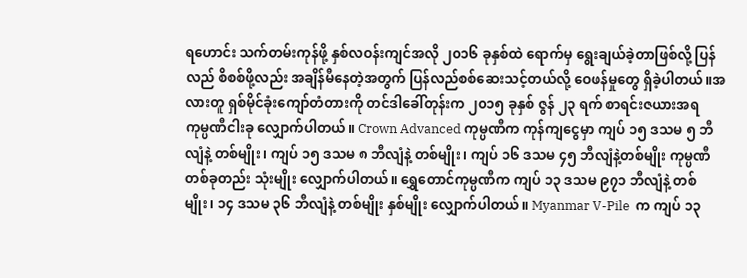ရဟောင်း သက်တမ်းကုန်ဖို့ နှစ်လဝန်းကျင်အလို ၂၀၁၆ ခုနှစ်ထဲ ရောက်မှ ရွေးချယ်ခဲ့တာဖြစ်လို့ ပြန်လည် စိစစ်ဖို့လည်း အချိန်မီနေတဲ့အတွက် ပြန်လည်စစ်ဆေးသင့်တယ်လို့ ဝေဖန်မှုတွေ ရှိခဲ့ပါတယ်။အလားတူ ရှစ်မိုင်ခုံးကျော်တံတားကို တင်ဒါခေါ်တုန်းက ၂၀၁၅ ခုနှစ် ဇွန် ၂၃ ရက် စာရင်းဇယားအရ ကုမ္ပဏီငါးခု လျှောက်ပါတယ်။ Crown Advanced ကုမ္ပဏီက ကုန်ကျငွေမှာ ကျပ် ၁၅ ဒသမ ၅ ဘီလျံနဲ့ တစ်မျိုး၊ ကျပ် ၁၅ ဒသမ ၈ ဘီလျံနဲ့ တစ်မျိုး၊ ကျပ် ၁၆ ဒသမ ၄၅ ဘီလျံနဲ့တစ်မျိုး ကုမ္ပဏီတစ်ခုတည်း သုံးမျိုး လျှောက်ပါတယ်။ ရွှေတောင်ကုမ္ပဏီက ကျပ် ၁၃ ဒသမ ၉၇၁ ဘီလျံနဲ့ တစ်မျိုး၊ ၁၄ ဒသမ ၃၆ ဘီလျံနဲ့ တစ်မျိုး နှစ်မျိုး လျှောက်ပါတယ်။ Myanmar V-Pile  က ကျပ် ၁၃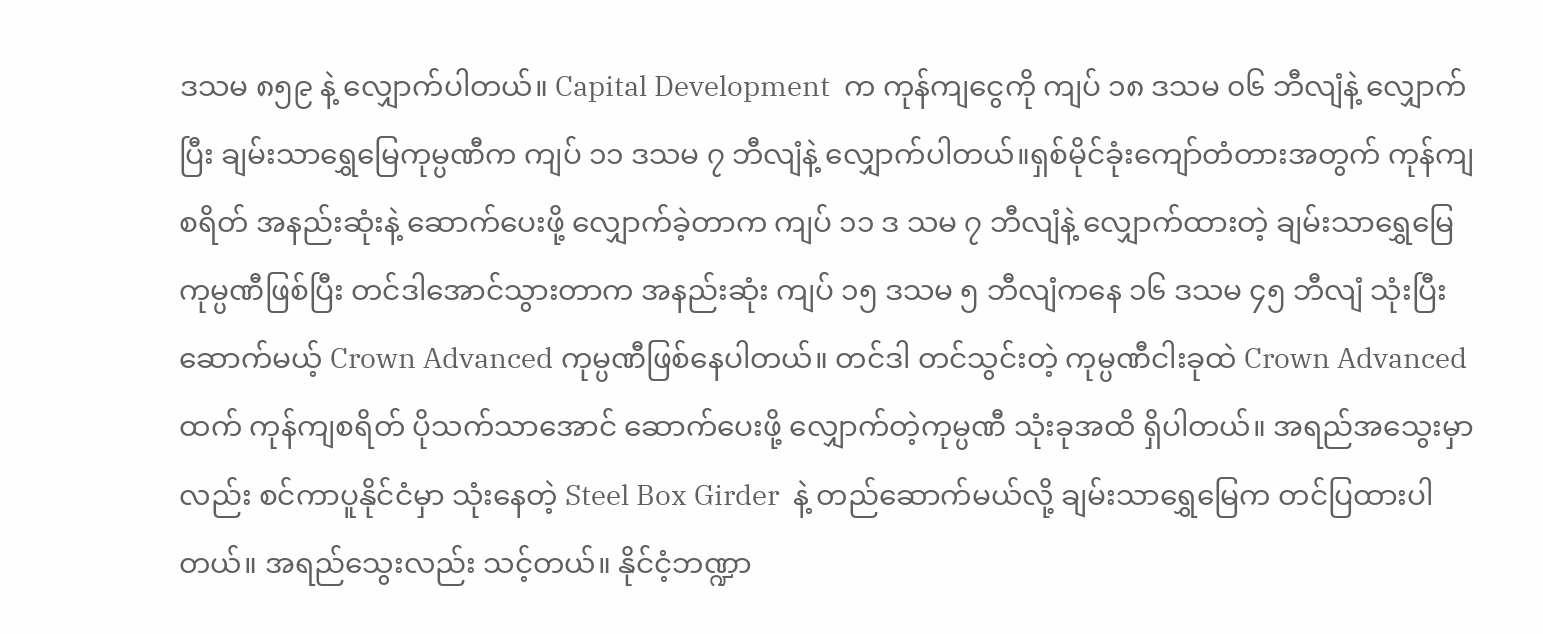ဒသမ ၈၅၉ နဲ့ လျှောက်ပါတယ်။ Capital Development  က ကုန်ကျငွေကို ကျပ် ၁၈ ဒသမ ၀၆ ဘီလျံနဲ့ လျှောက်ပြီး ချမ်းသာရွှေမြေကုမ္ပဏီက ကျပ် ၁၁ ဒသမ ၇ ဘီလျံနဲ့ လျှောက်ပါတယ်။ရှစ်မိုင်ခုံးကျော်တံတားအတွက် ကုန်ကျစရိတ် အနည်းဆုံးနဲ့ ဆောက်ပေးဖို့ လျှောက်ခဲ့တာက ကျပ် ၁၁ ဒ သမ ၇ ဘီလျံနဲ့ လျှောက်ထားတဲ့ ချမ်းသာရွှေမြေ ကုမ္ပဏီဖြစ်ပြီး တင်ဒါအောင်သွားတာက အနည်းဆုံး ကျပ် ၁၅ ဒသမ ၅ ဘီလျံကနေ ၁၆ ဒသမ ၄၅ ဘီလျံ သုံးပြီးဆောက်မယ့် Crown Advanced ကုမ္ပဏီဖြစ်နေပါတယ်။ တင်ဒါ တင်သွင်းတဲ့ ကုမ္ပဏီငါးခုထဲ Crown Advanced  ထက် ကုန်ကျစရိတ် ပိုသက်သာအောင် ဆောက်ပေးဖို့ လျှောက်တဲ့ကုမ္ပဏီ သုံးခုအထိ ရှိပါတယ်။ အရည်အသွေးမှာလည်း စင်ကာပူနိုင်ငံမှာ သုံးနေတဲ့ Steel Box Girder  နဲ့ တည်ဆောက်မယ်လို့ ချမ်းသာရွှေမြေက တင်ပြထားပါတယ်။ အရည်သွေးလည်း သင့်တယ်။ နိုင်ငံ့ဘဏ္ဍာ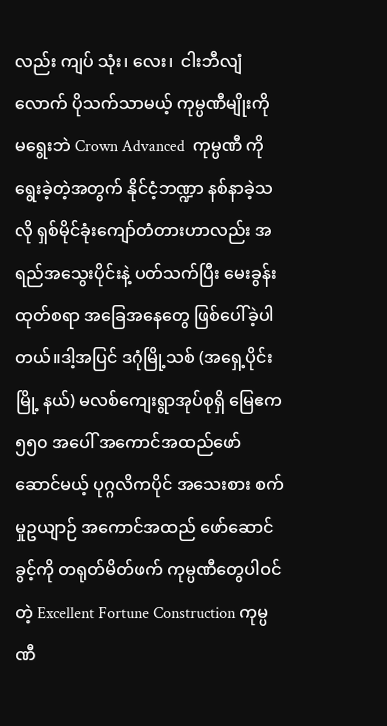လည်း ကျပ် သုံး၊ လေး၊  ငါးဘီလျံလောက် ပိုသက်သာမယ့် ကုမ္ပဏီမျိုးကို မရွေးဘဲ Crown Advanced  ကုမ္ပဏီ ကို ရွေးခဲ့တဲ့အတွက် နိုင်ငံ့ဘဏ္ဍာ နစ်နာခဲ့သလို ရှစ်မိုင်ခုံးကျော်တံတားဟာလည်း အရည်အသွေးပိုင်းနဲ့ ပတ်သက်ပြီး မေးခွန်းထုတ်စရာ အခြေအနေတွေ ဖြစ်ပေါ်ခဲ့ပါတယ်။ဒါ့အပြင် ဒဂုံမြို့သစ် (အရှေ့ပိုင်းမြို့ နယ်) မလစ်ကျေးရွာအုပ်စုရှိ မြေဧက ၅၅၀ အပေါ် အကောင်အထည်ဖော်ဆောင်မယ့် ပုဂ္ဂလိကပိုင် အသေးစား စက်မှုဥယျာဉ် အကောင်အထည် ဖော်ဆောင်ခွင့်ကို တရုတ်မိတ်ဖက် ကုမ္ပဏီတွေပါဝင်တဲ့ Excellent Fortune Construction ကုမ္ပဏီ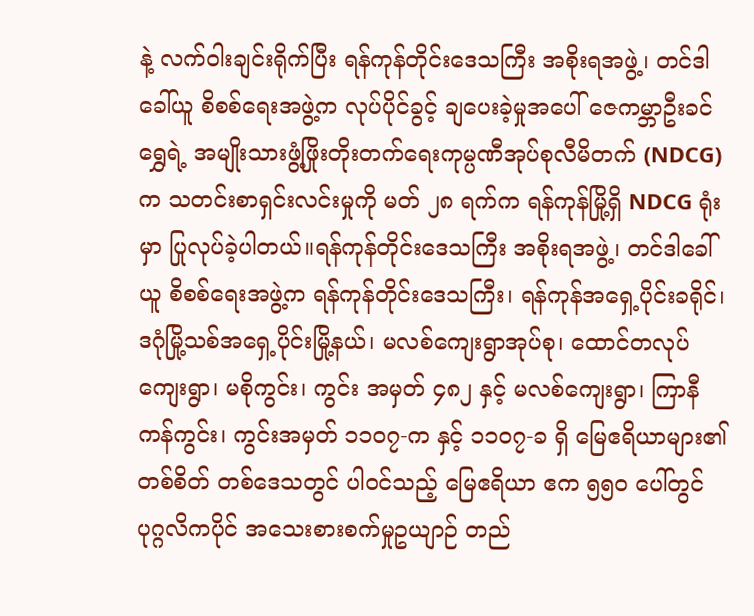နဲ့ လက်ဝါးချင်းရိုက်ပြီး ရန်ကုန်တိုင်းဒေသကြီး အစိုးရအဖွဲ့၊ တင်ဒါခေါ်ယူ စိစစ်ရေးအဖွဲ့က လုပ်ပိုင်ခွင့် ချပေးခဲ့မှုအပေါ် ဇေကမ္ဘာဦးခင်ရွှေရဲ့ အမျိုးသားဖွံ့ဖြိုးတိုးတက်ရေးကုမ္ပဏီအုပ်စုလီမိတက် (NDCG) က သတင်းစာရှင်းလင်းမှုကို မတ် ၂၈ ရက်က ရန်ကုန်မြို့ရှိ NDCG ရုံးမှာ ပြုလုပ်ခဲ့ပါတယ်။ရန်ကုန်တိုင်းဒေသကြီး အစိုးရအဖွဲ့၊ တင်ဒါခေါ်ယူ စိစစ်ရေးအဖွဲ့က ရန်ကုန်တိုင်းဒေသကြီး၊ ရန်ကုန်အရှေ့ပိုင်းခရိုင်၊ ဒဂုံမြို့သစ်အရှေ့ပိုင်းမြို့နယ်၊ မလစ်ကျေးရွာအုပ်စု၊ ထောင်တလုပ်ကျေးရွာ၊ မစိုကွင်း၊ ကွင်း အမှတ် ၄၈၂ နှင့် မလစ်ကျေးရွာ၊ ကြာနီကန်ကွင်း၊ ကွင်းအမှတ် ၁၁၀၇-က နှင့် ၁၁၀၇-ခ ရှိ မြေဧရိယာများ၏ တစ်စိတ် တစ်ဒေသတွင် ပါဝင်သည့် မြေဧရိယာ ဧက ၅၅၀ ပေါ်တွင် ပုဂ္ဂလိကပိုင် အသေးစားစက်မှုဥယျာဉ် တည်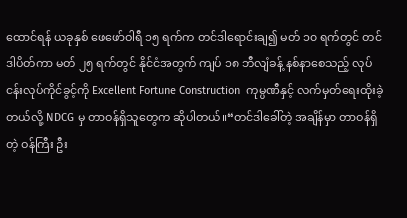ထောင်ရန် ယခုနှစ် ဖေဖော်ဝါရီ ၁၅ ရက်က တင်ဒါရောင်းချ၍ မတ် ၁၀ ရက်တွင် တင်ဒါပိတ်ကာ မတ် ၂၅ ရက်တွင် နိုင်ငံအတွက် ကျပ် ၁၈ ဘီလျံခန့် နစ်နာစေသည့် လုပ်ငန်းလုပ်ကိုင်ခွင့်ကို Excellent Fortune Construction  ကုမ္ပဏီနှင့် လက်မှတ်ရေးထိုးခဲ့တယ်လို့ NDCG မှ တာဝန်ရှိသူတွေက ဆိုပါတယ်။“တင်ဒါခေါ်တဲ့ အချိန်မှာ တာဝန်ရှိတဲ့ ဝန်ကြီး ဦး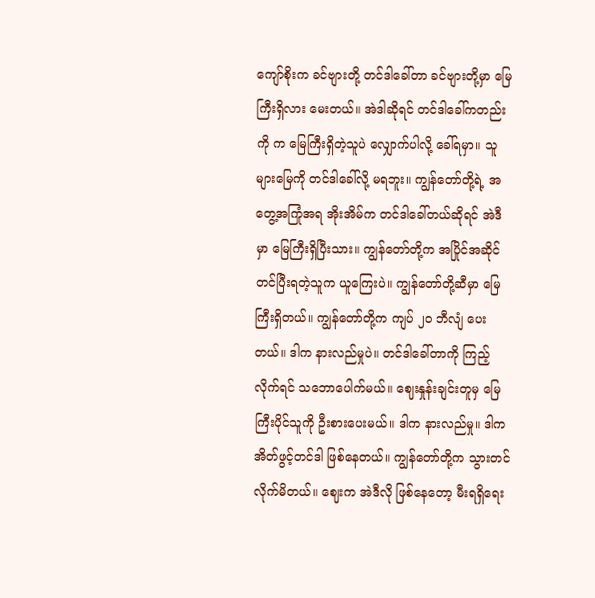ကျော်စိုးက ခင်ဗျားတို့ တင်ဒါခေါ်တာ ခင်ဗျားတို့မှာ မြေကြီးရှိလား မေးတယ်။ အဲဒါဆိုရင် တင်ဒါခေါ်ကတည်းကို က မြေကြီးရှိတဲ့သူပဲ လျှောက်ပါလို့ ခေါ်ရမှာ။ သူများမြေကို တင်ဒါခေါ်လို့ မရဘူး။ ကျွန်တော်တို့ရဲ့ အတွေ့အကြုံအရ အိုးအိမ်က တင်ဒါခေါ်တယ်ဆိုရင် အဲဒီမှာ မြေကြီးရှိပြီးသား။ ကျွန်တော်တို့က အပြိုင်အဆိုင် တင်ပြီးရတဲ့သူက ယူကြေးပဲ။ ကျွန်တော်တို့ဆီမှာ မြေကြီးရှိတယ်။ ကျွန်တော်တို့က ကျပ် ၂၀ ဘီလျံ ပေးတယ်။ ဒါက နားလည်မှုပဲ။ တင်ဒါခေါ်တာကို ကြည့်လိုက်ရင် သဘောပေါက်မယ်။ ဈေးနှုန်းချင်းတူမှ မြေကြီးပိုင်သူကို ဦးစားပေးမယ်။ ဒါက နားလည်မှု။ ဒါက အိတ်ဖွင့်တင်ဒါ ဖြစ်နေတယ်။ ကျွန်တော်တို့က သွားတင်လိုက်မိတယ်။ ဈေးက အဲဒီလို ဖြစ်နေတော့ မီးရရှိရေး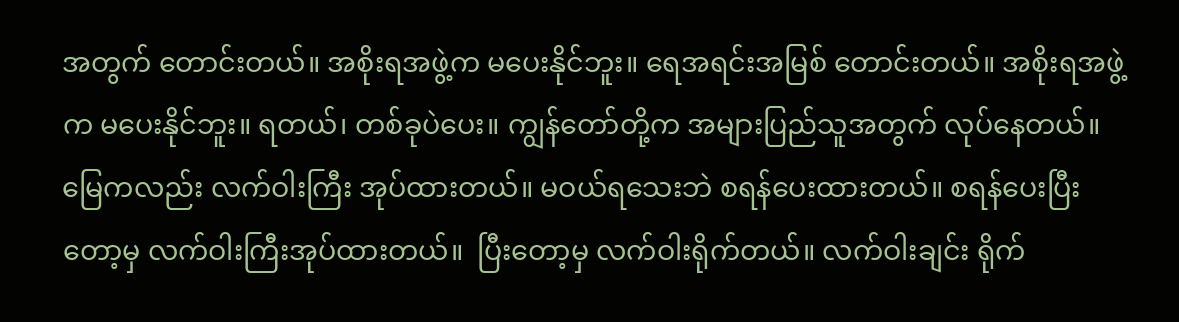အတွက် တောင်းတယ်။ အစိုးရအဖွဲ့က မပေးနိုင်ဘူး။ ရေအရင်းအမြစ် တောင်းတယ်။ အစိုးရအဖွဲ့က မပေးနိုင်ဘူး။ ရတယ်၊ တစ်ခုပဲပေး။ ကျွန်တော်တို့က အများပြည်သူအတွက် လုပ်နေတယ်။ မြေကလည်း လက်ဝါးကြီး အုပ်ထားတယ်။ မဝယ်ရသေးဘဲ စရန်ပေးထားတယ်။ စရန်ပေးပြီးတော့မှ လက်ဝါးကြီးအုပ်ထားတယ်။  ပြီးတော့မှ လက်ဝါးရိုက်တယ်။ လက်ဝါးချင်း ရိုက်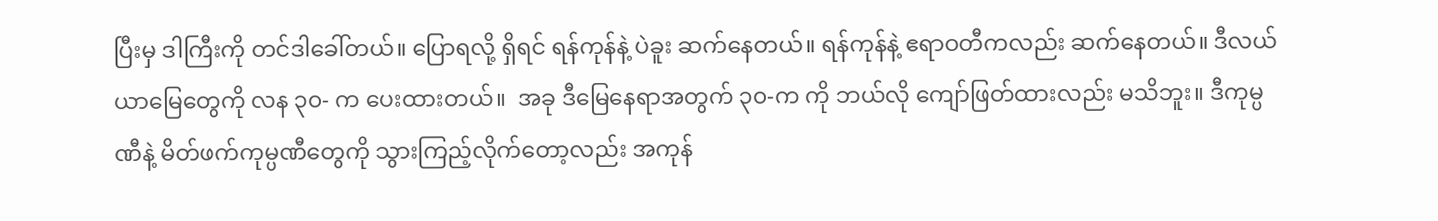ပြီးမှ ဒါကြီးကို တင်ဒါခေါ်တယ်။ ပြောရလို့ ရှိရင် ရန်ကုန်နဲ့ ပဲခူး ဆက်နေတယ်။ ရန်ကုန်နဲ့ ဧရာဝတီကလည်း ဆက်နေတယ်။ ဒီလယ်ယာမြေတွေကို လန ၃၀- က ပေးထားတယ်။  အခု ဒီမြေနေရာအတွက် ၃၀-က ကို ဘယ်လို ကျော်ဖြတ်ထားလည်း မသိဘူး။ ဒီကုမ္ပဏီနဲ့ မိတ်ဖက်ကုမ္ပဏီတွေကို သွားကြည့်လိုက်တော့လည်း အကုန်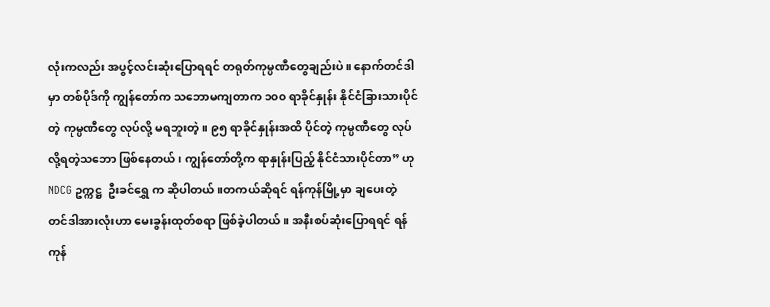လုံးကလည်း အပွင့်လင်းဆုံးပြောရရင် တရုတ်ကုမ္ပဏီတွေချည်းပဲ။ နောက်တင်ဒါမှာ တစ်ပိုဒ်ကို ကျွန်တော်က သဘောမကျတာက ၁၀၀ ရာခိုင်နှုန်း နိုင်ငံခြားသားပိုင်တဲ့ ကုမ္ပဏီတွေ လုပ်လို့ မရဘူးတဲ့။ ၉၅ ရာခိုင်နှုန်းအထိ ပိုင်တဲ့ ကုမ္ပဏီတွေ လုပ်လို့ရတဲ့သဘော ဖြစ်နေတယ်၊ ကျွန်တော်တို့က ရာနှုန်းပြည့် နိုင်ငံသားပိုင်တာ” ဟု NDCG ဥက္ကဋ္ဌ  ဦးခင်ရွှေ က ဆိုပါတယ်။တကယ်ဆိုရင် ရန်ကုန်မြို့မှာ ချပေးတဲ့ တင်ဒါအားလုံးဟာ မေးခွန်းထုတ်စရာ ဖြစ်ခဲ့ပါတယ်။ အနီးစပ်ဆုံးပြောရရင် ရန်ကုန်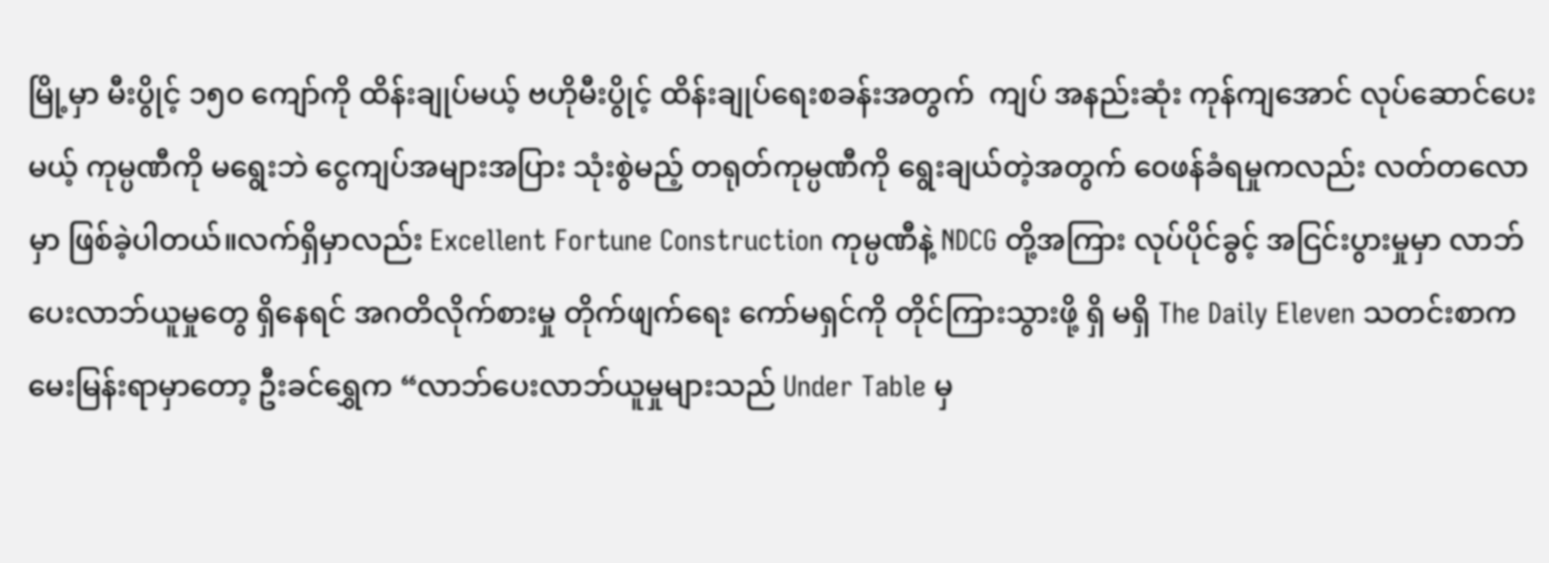မြို့မှာ မီးပွိုင့် ၁၅၀ ကျော်ကို ထိန်းချုပ်မယ့် ဗဟိုမီးပွိုင့် ထိန်းချုပ်ရေးစခန်းအတွက်  ကျပ် အနည်းဆုံး ကုန်ကျအောင် လုပ်ဆောင်ပေးမယ့် ကုမ္ပဏီကို မရွေးဘဲ ငွေကျပ်အများအပြား သုံးစွဲမည့် တရုတ်ကုမ္ပဏီကို ရွေးချယ်တဲ့အတွက် ဝေဖန်ခံရမှုကလည်း လတ်တလောမှာ ဖြစ်ခဲ့ပါတယ်။လက်ရှိမှာလည်း Excellent Fortune Construction ကုမ္ပဏီနဲ့ NDCG တို့အကြား လုပ်ပိုင်ခွင့် အငြင်းပွားမှုမှာ လာဘ်ပေးလာဘ်ယူမှုတွေ ရှိနေရင် အဂတိလိုက်စားမှု တိုက်ဖျက်ရေး ကော်မရှင်ကို တိုင်ကြားသွားဖို့ ရှိ မရှိ The Daily Eleven သတင်းစာက မေးမြန်းရာမှာတော့ ဦးခင်ရွှေက “လာဘ်ပေးလာဘ်ယူမှုများသည် Under Table မှ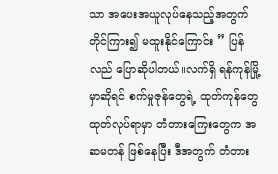သာ အပေးအယူလုပ်နေသည့်အတွက် တိုင်ကြား၍ မထူးနိုင်ကြောင်း ” ပြန်လည် ပြောဆိုပါတယ်။လက်ရှိ ရန်ကုန်မြို့မှာဆိုရင် စက်မှုဇုန်တွေရဲ့ ထုတ်ကုန်တွေ ထုတ်လုပ်ရာမှာ တံတားကြေးတွေက အဆမတန် ဖြစ်နေပြီး ဒီအတွက် တံတား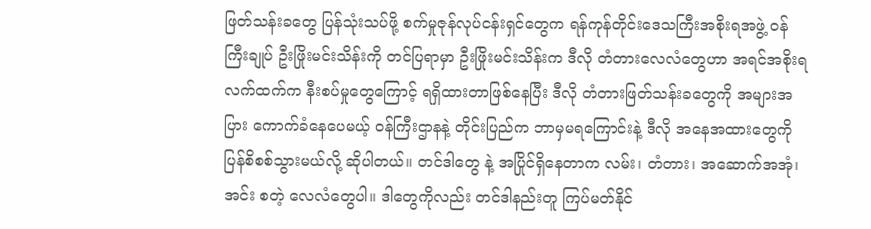ဖြတ်သန်းခတွေ ပြန်သုံးသပ်ဖို့ စက်မှုဇုန်လုပ်ငန်းရှင်တွေက ရန်ကုန်တိုင်းဒေသကြီးအစိုးရအဖွဲ့ ဝန်ကြီးချုပ် ဦးဖြိုးမင်းသိန်းကို တင်ပြရာမှာ ဦးဖြိုးမင်းသိန်းက ဒီလို တံတားလေလံတွေဟာ အရင်အစိုးရလက်ထက်က နီးစပ်မှုတွေကြောင့် ရရှိထားတာဖြစ်နေပြီး ဒီလို တံတားဖြတ်သန်းခတွေကို အများအပြား ကောက်ခံနေပေမယ့် ဝန်ကြီးဌာနနဲ့ တိုင်းပြည်က ဘာမှမရကြောင်းနဲ့ ဒီလို အနေအထားတွေကို ပြန်စိစစ်သွားမယ်လို့ ဆိုပါတယ်။ တင်ဒါတွေ နဲ့ အပြိုင်ရှိနေတာက လမ်း၊ တံတား၊ အဆောက်အအုံ၊ အင်း စတဲ့ လေလံတွေပါ။ ဒါတွေကိုလည်း တင်ဒါနည်းတူ ကြပ်မတ်နိုင်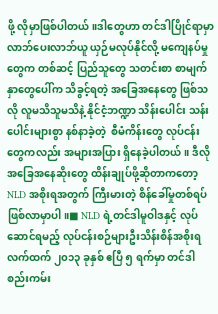ဖို့ လိုမှာဖြစ်ပါတယ်။ဒါတွေဟာ တင်ဒါပြိုင်ရာမှာ လာဘ်ပေးလာဘ်ယူ ယှဉ်မလုပ်နိုင်လို့ မကျေနပ်မှုတွေက တစ်ဆင့် ပြည်သူတွေ သတင်းစာ စာမျက်နှာတွေပေါ်က သိခွင့်ရတဲ့ အခြေအနေတွေ ဖြစ်သလို လူမသိသူမသိနဲ့ နိုင်ငံ့ဘဏ္ဍာ သိန်းပေါင်း သန်းပေါင်းများစွာ နစ်နာခဲ့တဲ့  စီမံကိန်းတွေ လုပ်ငန်းတွေကလည်း အများအပြား ရှိနေခဲ့ပါတယ်။ ဒီလို အခြေအနေဆိုးတွေ ထိန်းချုပ်ဖို့ဆိုတာကတော့  NLD အစိုးရအတွက် ကြီးမားတဲ့ စိန်ခေါ်မှုတစ်ရပ် ဖြစ်လာမှာပါ။■ NLD ရဲ့တင်ဒါမူဝါဒနှင့် လုပ်ဆောင်ရမည့် လုပ်ငန်းစဉ်များဦးသိန်းစိန်အစိုးရ လက်ထက် ၂၀၁၃ ခုနှစ် ဧပြီ ၅ ရက်မှာ တင်ဒါစည်းကမ်း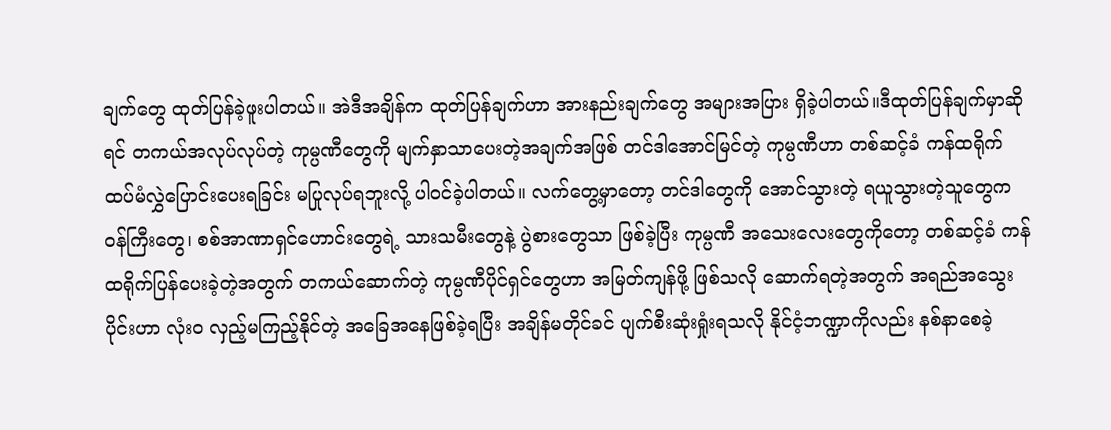ချက်တွေ ထုတ်ပြန်ခဲ့ဖူးပါတယ်။ အဲဒီအချိန်က ထုတ်ပြန်ချက်ဟာ အားနည်းချက်တွေ အများအပြား ရှိခဲ့ပါတယ်။ဒီထုတ်ပြန်ချက်မှာဆိုရင် တကယ်အလုပ်လုပ်တဲ့ ကုမ္ပဏီတွေကို မျက်နှာသာပေးတဲ့အချက်အဖြစ် တင်ဒါအောင်မြင်တဲ့ ကုမ္ပဏီဟာ တစ်ဆင့်ခံ ကန်ထရိုက် ထပ်မံလွှဲပြောင်းပေးရခြင်း မပြုလုပ်ရဘူးလို့ ပါဝင်ခဲ့ပါတယ်။ လက်တွေ့မှာတော့ တင်ဒါတွေကို အောင်သွားတဲ့ ရယူသွားတဲ့သူတွေက ဝန်ကြီးတွေ၊ စစ်အာဏာရှင်ဟောင်းတွေရဲ့ သားသမီးတွေနဲ့ ပွဲစားတွေသာ ဖြစ်ခဲ့ပြီး ကုမ္ပဏီ အသေးလေးတွေကိုတော့ တစ်ဆင့်ခံ ကန်ထရိုက်ပြန်ပေးခဲ့တဲ့အတွက် တကယ်ဆောက်တဲ့ ကုမ္ပဏီပိုင်ရှင်တွေဟာ အမြတ်ကျန်ဖို့ ဖြစ်သလို ဆောက်ရတဲ့အတွက် အရည်အသွေးပိုင်းဟာ လုံး၀ လှည့်မကြည့်နိုင်တဲ့ အခြေအနေဖြစ်ခဲ့ရပြီး အချိန်မတိုင်ခင် ပျက်စီးဆုံးရှုံးရသလို နိုင်ငံ့ဘဏ္ဍာကိုလည်း နစ်နာစေခဲ့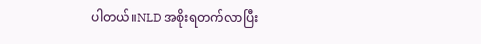ပါတယ်။NLD အစိုးရတက်လာပြီး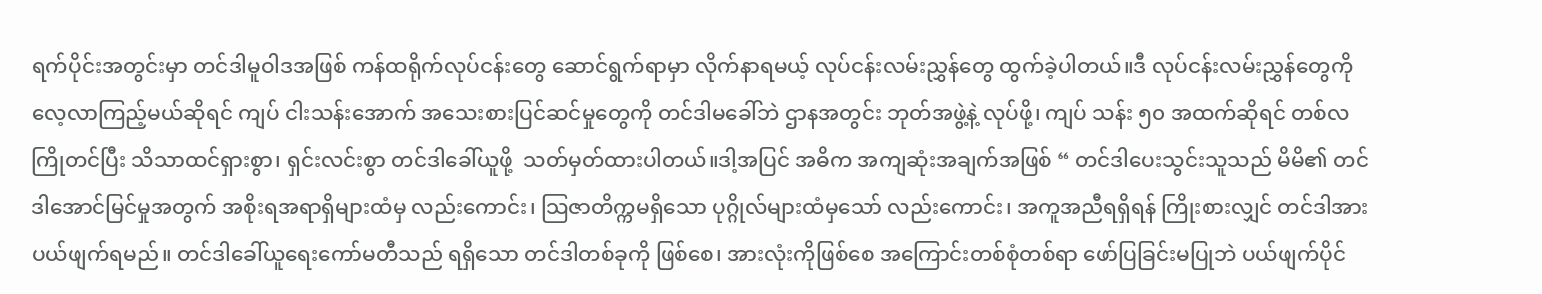ရက်ပိုင်းအတွင်းမှာ တင်ဒါမူဝါဒအဖြစ် ကန်ထရိုက်လုပ်ငန်းတွေ ဆောင်ရွက်ရာမှာ လိုက်နာရမယ့် လုပ်ငန်းလမ်းညွှန်တွေ ထွက်ခဲ့ပါတယ်။ဒီ လုပ်ငန်းလမ်းညွှန်တွေကို လေ့လာကြည့်မယ်ဆိုရင် ကျပ် ငါးသန်းအောက် အသေးစားပြင်ဆင်မှုတွေကို တင်ဒါမခေါ်ဘဲ ဌာနအတွင်း ဘုတ်အဖွဲ့နဲ့ လုပ်ဖို့၊ ကျပ် သန်း ၅၀ အထက်ဆိုရင် တစ်လ ကြိုတင်ပြီး သိသာထင်ရှားစွာ၊ ရှင်းလင်းစွာ တင်ဒါခေါ်ယူဖို့  သတ်မှတ်ထားပါတယ်။ဒါ့အပြင် အဓိက အကျဆုံးအချက်အဖြစ် “ တင်ဒါပေးသွင်းသူသည် မိမိ၏ တင်ဒါအောင်မြင်မှုအတွက် အစိုးရအရာရှိများထံမှ လည်းကောင်း၊ သြဇာတိက္ကမရှိသော ပုဂ္ဂိုလ်များထံမှသော် လည်းကောင်း၊ အကူအညီရရှိရန် ကြိုးစားလျှင် တင်ဒါအား ပယ်ဖျက်ရမည်။ တင်ဒါခေါ်ယူရေးကော်မတီသည် ရရှိသော တင်ဒါတစ်ခုကို ဖြစ်စေ၊ အားလုံးကိုဖြစ်စေ အကြောင်းတစ်စုံတစ်ရာ ဖော်ပြခြင်းမပြုဘဲ ပယ်ဖျက်ပိုင်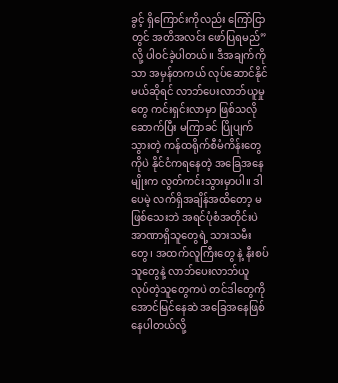ခွင့် ရှိကြောင်းကိုလည်း ကြော်ငြာတွင် အတိအလင်း ဖော်ပြရမည်”လို့ ပါဝင်ခဲ့ပါတယ်။ ဒီအချက်ကိုသာ အမှန်တကယ် လုပ်ဆောင်နိုင်မယ်ဆိုရင် လာဘ်ပေးလာဘ်ယူမှုတွေ ကင်းရှင်းလာမှာ ဖြစ်သလို ဆောက်ပြီး မကြာခင် ပြိုပျက်သွားတဲ့ ကန်ထရိုက်စီမံကိန်းတွေကိုပဲ နိုင်ငံကရနေတဲ့ အခြေအနေမျိုးက လွတ်ကင်းသွားမှာပါ။ ဒါပေမဲ့ လက်ရှိအချိန်အထိတော့ မဖြစ်သေးဘဲ အရင်ပုံစံအတိုင်းပဲ အာဏာရှိသူတွေရဲ့ သားသမီးတွေ၊ အထက်လူကြီးတွေ နဲ့ နီးစပ်သူတွေနဲ့ လာဘ်ပေးလာဘ်ယူ လုပ်တဲ့သူတွေကပဲ တင်ဒါတွေကို အောင်မြင်နေဆဲ အခြေအနေဖြစ်နေပါတယ်လို့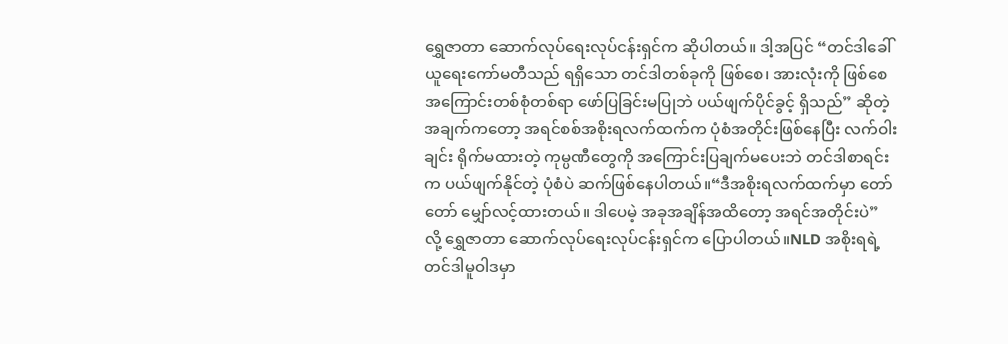ရွှေဇာတာ ဆောက်လုပ်ရေးလုပ်ငန်းရှင်က ဆိုပါတယ်။ ဒါ့အပြင် “တင်ဒါခေါ်ယူရေးကော်မတီသည် ရရှိသော တင်ဒါတစ်ခုကို ဖြစ်စေ၊ အားလုံးကို ဖြစ်စေ အကြောင်းတစ်စုံတစ်ရာ ဖော်ပြခြင်းမပြုဘဲ ပယ်ဖျက်ပိုင်ခွင့် ရှိသည်” ဆိုတဲ့ အချက်ကတော့ အရင်စစ်အစိုးရလက်ထက်က ပုံစံအတိုင်းဖြစ်နေပြီး လက်ဝါးချင်း ရိုက်မထားတဲ့ ကုမ္ပဏီတွေကို အကြောင်းပြချက်မပေးဘဲ တင်ဒါစာရင်းက ပယ်ဖျက်နိုင်တဲ့ ပုံစံပဲ ဆက်ဖြစ်နေပါတယ်။“ဒီအစိုးရလက်ထက်မှာ တော်တော် မျှော်လင့်ထားတယ်။ ဒါပေမဲ့ အခုအချိန်အထိတော့ အရင်အတိုင်းပဲ” လို့ ရွှေဇာတာ ဆောက်လုပ်ရေးလုပ်ငန်းရှင်က ပြောပါတယ်။NLD အစိုးရရဲ့ တင်ဒါမူဝါဒမှာ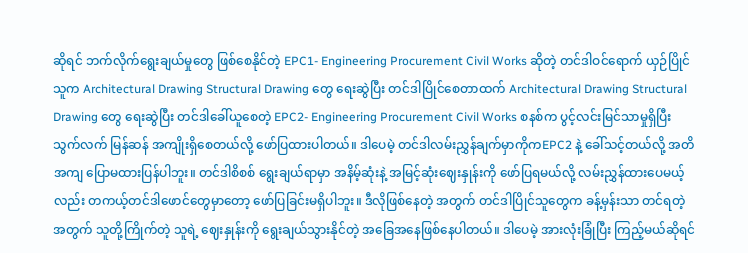ဆိုရင် ဘက်လိုက်ရွေးချယ်မှုတွေ ဖြစ်စေနိုင်တဲ့ EPC1- Engineering Procurement Civil Works ဆိုတဲ့ တင်ဒါဝင်ရောက် ယှဉ်ပြိုင်သူက Architectural Drawing Structural Drawing တွေ ရေးဆွဲပြီး တင်ဒါပြိုင်စေတာထက် Architectural Drawing Structural Drawing တွေ ရေးဆွဲပြီး တင်ဒါခေါ်ယူစေတဲ့ EPC2- Engineering Procurement Civil Works စနစ်က ပွင့်လင်းမြင်သာမှုရှိပြီး သွက်လက် မြန်ဆန် အကျိုးရှိစေတယ်လို့ ဖော်ပြထားပါတယ်။ ဒါပေမဲ့ တင်ဒါလမ်းညွှန်ချက်မှာကိုကEPC2 နဲ့ ခေါ်သင့်တယ်လို့ အတိအကျ ပြောမထားပြန်ပါဘူး။ တင်ဒါစိစစ် ရွေးချယ်ရာမှာ အနိမ့်ဆုံးနဲ့ အမြင့်ဆုံးဈေးနှုန်းကို ဖော်ပြရမယ်လို့ လမ်းညွှန်ထားပေမယ့်လည်း တကယ့်တင်ဒါဖောင်တွေမှာတော့ ဖော်ပြခြင်းမရှိပါဘူး။ ဒီလိုဖြစ်နေတဲ့ အတွက် တင်ဒါပြိုင်သူတွေက ခန့်မှန်းသာ တင်ရတဲ့အတွက် သူတို့ကြိုက်တဲ့ သူရဲ့ ဈေးနှုန်းကို ရွေးချယ်သွားနိုင်တဲ့ အခြေအနေဖြစ်နေပါတယ်။ ဒါပေမဲ့ အားလုံးခြုံပြီး ကြည့်မယ်ဆိုရင်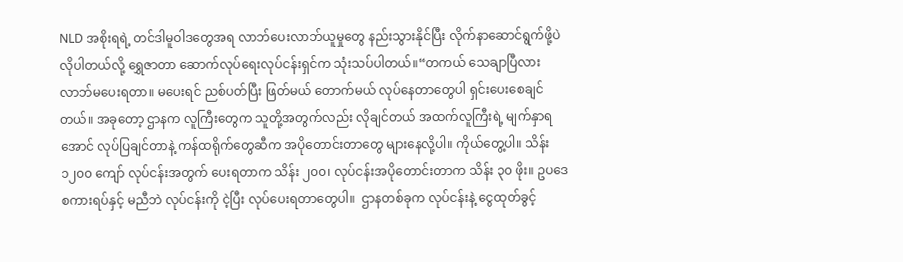NLD အစိုးရရဲ့ တင်ဒါမူဝါဒတွေအရ လာဘ်ပေးလာဘ်ယူမှုတွေ နည်းသွားနိုင်ပြီး လိုက်နာဆောင်ရွက်ဖို့ပဲ လိုပါတယ်လို့ ရွှေဇာတာ ဆောက်လုပ်ရေးလုပ်ငန်းရှင်က သုံးသပ်ပါတယ်။“တကယ် သေချာပြီလား လာဘ်မပေးရတာ။ မပေးရင် ညစ်ပတ်ပြီး ဖြတ်မယ် တောက်မယ် လုပ်နေတာတွေပါ ရှင်းပေးစေချင်တယ်။ အခုတော့ ဌာနက လူကြီးတွေက သူတို့အတွက်လည်း လိုချင်တယ် အထက်လူကြီးရဲ့ မျက်နှာရအောင် လုပ်ပြချင်တာနဲ့ ကန်ထရိုက်တွေဆီက အပိုတောင်းတာတွေ များနေလို့ပါ။ ကိုယ်တွေ့ပါ။ သိန်း ၁၂၀၀ ကျော် လုပ်ငန်းအတွက် ပေးရတာက သိန်း ၂၀၀၊ လုပ်ငန်းအပိုတောင်းတာက သိန်း ၃၀ ဖိုး။ ဥပဒေစကားရပ်နှင့် မညီဘဲ လုပ်ငန်းကို ငဲ့ပြီး လုပ်ပေးရတာတွေပါ။  ဌာနတစ်ခုက လုပ်ငန်းနဲ့ ငွေထုတ်ခွင့်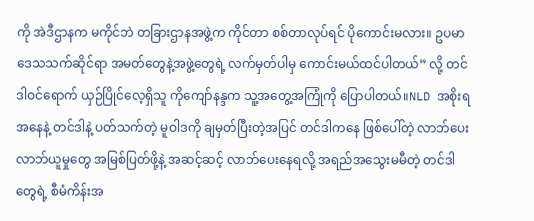ကို အဲဒီဌာနက မကိုင်ဘဲ တခြားဌာနအဖွဲ့က ကိုင်တာ စစ်တာလုပ်ရင် ပိုကောင်းမလား။ ဥပမာ ဒေသသက်ဆိုင်ရာ အမတ်တွေနဲ့အဖွဲ့တွေရဲ့ လက်မှတ်ပါမှ ကောင်းမယ်ထင်ပါတယ်” လို့ တင်ဒါဝင်ရောက် ယှဉ်ပြိုင်လေ့ရှိသူ ကိုကျော်နန္ဒက သူ့အတွေ့အကြုံကို ပြောပါတယ်။NLD အစိုးရအနေနဲ့ တင်ဒါနဲ့ ပတ်သက်တဲ့ မူဝါဒကို ချမှတ်ပြီးတဲ့အပြင် တင်ဒါကနေ ဖြစ်ပေါ်တဲ့ လာဘ်ပေးလာဘ်ယူမှုတွေ အမြစ်ပြတ်ဖို့နဲ့ အဆင့်ဆင့် လာဘ်ပေးနေရလို့ အရည်အသွေးမမီတဲ့ တင်ဒါတွေရဲ့ စီမံကိန်းအ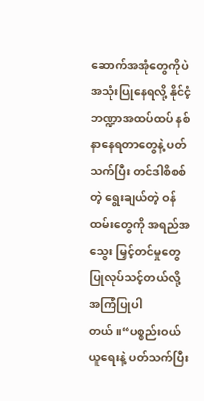ဆောက်အအုံတွေကိုပဲ အသုံးပြုနေရလို့ နိုင်ငံ့ဘဏ္ဍာအထပ်ထပ် နစ်နာနေရတာတွေနဲ့ ပတ်သက်ပြီး တင်ဒါစိစစ်တဲ့ ရွေးချယ်တဲ့ ဝန်ထမ်းတွေကို အရည်အသွေး မြှင့်တင်မှုတွေ ပြုလုပ်သင့်တယ်လို့ အကြံပြုပါတယ်။“ပစ္စည်းဝယ်ယူရေးနဲ့ ပတ်သက်ပြီး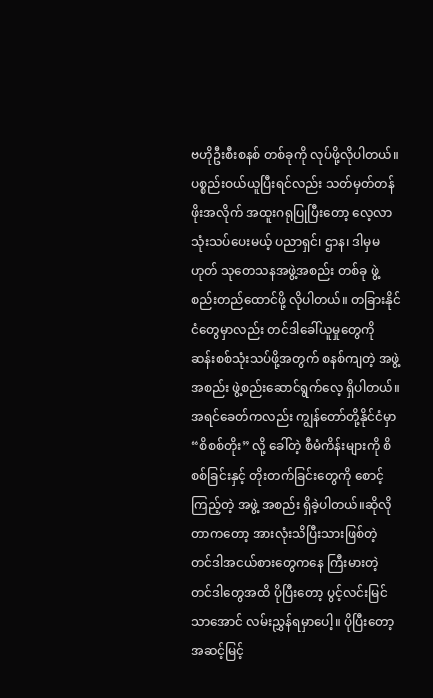ဗဟိုဦးစီးစနစ် တစ်ခုကို လုပ်ဖို့လိုပါတယ်။ ပစ္စည်းဝယ်ယူပြီးရင်လည်း သတ်မှတ်တန်ဖိုးအလိုက် အထူးဂရုပြုပြီးတော့ လေ့လာသုံးသပ်ပေးမယ့် ပညာရှင်၊ ဌာန၊ ဒါမှမဟုတ် သုတေသနအဖွဲ့အစည်း တစ်ခု ဖွဲ့စည်းတည်ထောင်ဖို့ လိုပါတယ်။ တခြားနိုင်ငံတွေမှာလည်း တင်ဒါခေါ်ယူမှုတွေကို ဆန်းစစ်သုံးသပ်ဖို့အတွက် စနစ်ကျတဲ့ အဖွဲ့အစည်း ဖွဲ့စည်းဆောင်ရွက်လေ့ ရှိပါတယ်။ အရင်ခေတ်ကလည်း ကျွန်တော်တို့နိုင်ငံမှာ “စိစစ်တိုး” လို့ ခေါ်တဲ့ စီမံကိန်းများကို စိစစ်ခြင်းနှင့် တိုးတက်ခြင်းတွေကို စောင့်ကြည့်တဲ့ အဖွဲ့ အစည်း ရှိခဲ့ပါတယ်။ဆိုလိုတာကတော့ အားလုံးသိပြီးသားဖြစ်တဲ့ တင်ဒါအငယ်စားတွေကနေ ကြီးမားတဲ့ တင်ဒါတွေအထိ ပိုပြီးတော့ ပွင့်လင်းမြင်သာအောင် လမ်းညွှန်ရမှာပေါ့။ ပိုပြီးတော့ အဆင့်မြင့်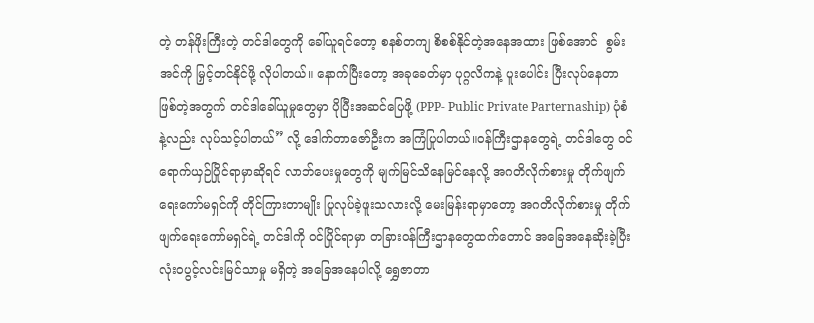တဲ့ တန်ဖိုးကြီးတဲ့ တင်ဒါတွေကို ခေါ်ယူရင်တော့ စနစ်တကျ စိစစ်နိုင်တဲ့အနေအထား ဖြစ်အောင်  စွမ်းအင်ကို မြှင့်တင်နိုင်ဖို့ လိုပါတယ်။ နောက်ပြီးတော့ အခုခေတ်မှာ ပုဂ္ဂလိကနဲ့ ပူးပေါင်း ပြီးလုပ်နေတာဖြစ်တဲ့အတွက် တင်ဒါခေါ်ယူမှုတွေမှာ ပိုပြီးအဆင်ပြေဖို့ (PPP- Public Private Parternaship) ပုံစံနဲ့လည်း လုပ်သင့်ပါတယ်” လို့ ဒေါက်တာဇော်ဦးက အကြံပြုပါတယ်။ဝန်ကြီးဌာနတွေရဲ့ တင်ဒါတွေ ဝင်ရောက်ယှဉ်ပြိုင်ရာမှာဆိုရင် လာဘ်ပေးမှုတွေကို မျက်မြင်သိနေမြင်နေလို့ အဂတိလိုက်စားမှု တိုက်ဖျက်ရေးကော်မရှင်ကို တိုင်ကြားတာမျိုး ပြုလုပ်ခဲ့ဖူးသလားလို့ မေးမြန်းရာမှာတော့ အဂတိလိုက်စားမှု တိုက်ဖျက်ရေးကော်မရှင်ရဲ့ တင်ဒါကို ဝင်ပြိုင်ရာမှာ တခြားဝန်ကြီးဌာနတွေထက်တောင် အခြေအနေဆိုးခဲ့ပြီး လုံးဝပွင့်လင်းမြင်သာမှု မရှိတဲ့ အခြေအနေပါလို့ ရွှေဇာတာ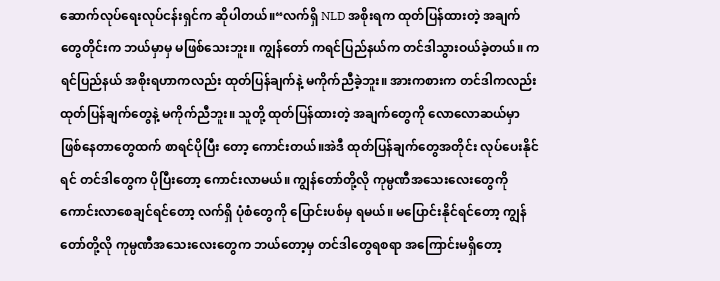ဆောက်လုပ်ရေးလုပ်ငန်းရှင်က ဆိုပါတယ်။“လက်ရှိ NLD အစိုးရက ထုတ်ပြန်ထားတဲ့ အချက်တွေတိုင်းက ဘယ်မှာမှ မဖြစ်သေးဘူး။ ကျွန်တော် ကရင်ပြည်နယ်က တင်ဒါသွားဝယ်ခဲ့တယ်။ ကရင်ပြည်နယ် အစိုးရဟာကလည်း ထုတ်ပြန်ချက်နဲ့ မကိုက်ညီခဲ့ဘူး။ အားကစားက တင်ဒါကလည်း ထုတ်ပြန်ချက်တွေနဲ့ မကိုက်ညီဘူး။ သူတို့ ထုတ်ပြန်ထားတဲ့ အချက်တွေကို လောလောဆယ်မှာ ဖြစ်နေတာတွေထက် စာရင်ပိုပြီး တော့ ကောင်းတယ်။အဲဒီ ထုတ်ပြန်ချက်တွေအတိုင်း လုပ်ပေးနိုင်ရင် တင်ဒါတွေက ပိုပြီးတော့ ကောင်းလာမယ်။ ကျွန်တော်တို့လို ကုမ္ပဏီအသေးလေးတွေကို ကောင်းလာစေချင်ရင်တော့ လက်ရှိ ပုံစံတွေကို ပြောင်းပစ်မှ ရမယ်။ မပြောင်းနိုင်ရင်တော့ ကျွန်တော်တို့လို ကုမ္ပဏီအသေးလေးတွေက ဘယ်တော့မှ တင်ဒါတွေရစရာ အကြောင်းမရှိတော့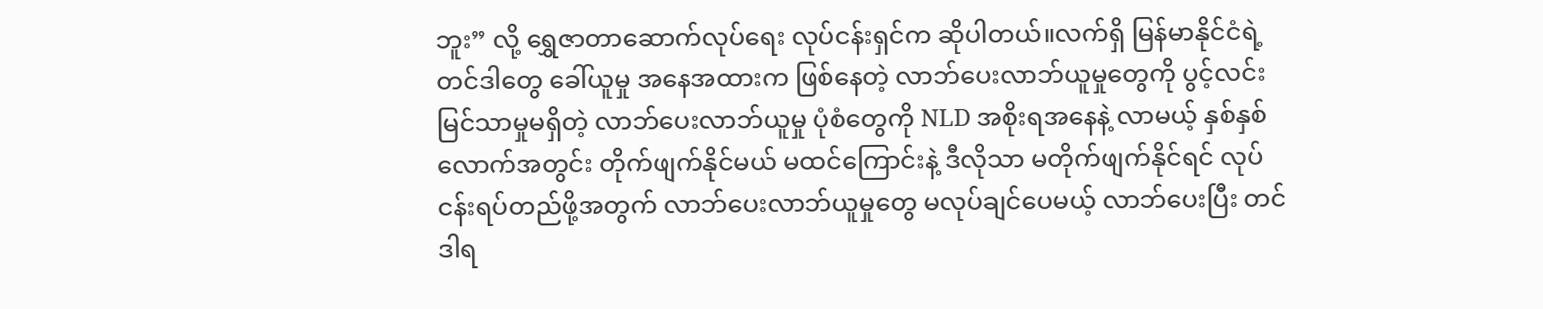ဘူး” လို့ ရွှေဇာတာဆောက်လုပ်ရေး လုပ်ငန်းရှင်က ဆိုပါတယ်။လက်ရှိ မြန်မာနိုင်ငံရဲ့ တင်ဒါတွေ ခေါ်ယူမှု အနေအထားက ဖြစ်နေတဲ့ လာဘ်ပေးလာဘ်ယူမှုတွေကို ပွင့်လင်းမြင်သာမှုမရှိတဲ့ လာဘ်ပေးလာဘ်ယူမှု ပုံစံတွေကို NLD အစိုးရအနေနဲ့ လာမယ့် နှစ်နှစ်လောက်အတွင်း တိုက်ဖျက်နိုင်မယ် မထင်ကြောင်းနဲ့ ဒီလိုသာ မတိုက်ဖျက်နိုင်ရင် လုပ်ငန်းရပ်တည်ဖို့အတွက် လာဘ်ပေးလာဘ်ယူမှုတွေ မလုပ်ချင်ပေမယ့် လာဘ်ပေးပြီး တင်ဒါရ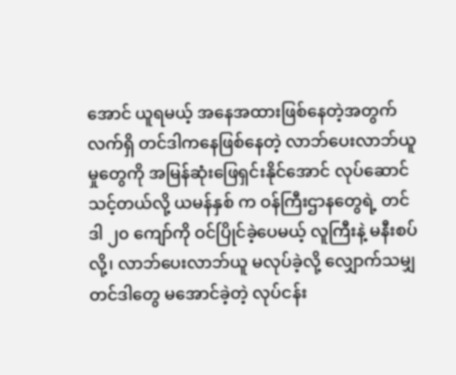အောင် ယူရမယ့် အနေအထားဖြစ်နေတဲ့အတွက် လက်ရှိ တင်ဒါကနေဖြစ်နေတဲ့ လာဘ်ပေးလာဘ်ယူမှုတွေကို အမြန်ဆုံးဖြေရှင်းနိုင်အောင် လုပ်ဆောင်သင့်တယ်လို့ ယမန်နှစ် က ဝန်ကြီးဌာနတွေရဲ့ တင်ဒါ ၂၀ ကျော်ကို ဝင်ပြိုင်ခဲ့ပေမယ့် လူကြီးနဲ့ မနီးစပ်လို့၊ လာဘ်ပေးလာဘ်ယူ မလုပ်ခဲ့လို့ လျှောက်သမျှ တင်ဒါတွေ မအောင်ခဲ့တဲ့ လုပ်ငန်း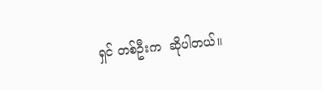ရှင် တစ်ဦးက  ဆိုပါတယ်။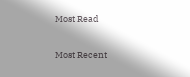Most Read

Most Recent